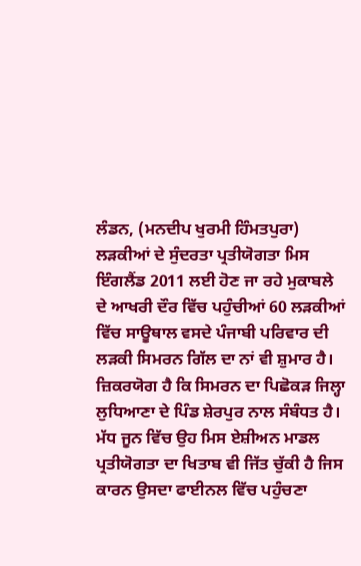ਲੰਡਨ, (ਮਨਦੀਪ ਖੁਰਮੀ ਹਿੰਮਤਪੁਰਾ) ਲੜਕੀਆਂ ਦੇ ਸੁੰਦਰਤਾ ਪ੍ਰਤੀਯੋਗਤਾ ਮਿਸ ਇੰਗਲੈਂਡ 2011 ਲਈ ਹੋਣ ਜਾ ਰਹੇ ਮੁਕਾਬਲੇ ਦੇ ਆਖਰੀ ਦੌਰ ਵਿੱਚ ਪਹੁੰਚੀਆਂ 60 ਲੜਕੀਆਂ ਵਿੱਚ ਸਾਊਥਾਲ ਵਸਦੇ ਪੰਜਾਬੀ ਪਰਿਵਾਰ ਦੀ ਲੜਕੀ ਸਿਮਰਨ ਗਿੱਲ ਦਾ ਨਾਂ ਵੀ ਸ਼ੁਮਾਰ ਹੈ। ਜ਼ਿਕਰਯੋਗ ਹੈ ਕਿ ਸਿਮਰਨ ਦਾ ਪਿਛੋਕੜ ਜਿਲ੍ਹਾ ਲੁਧਿਆਣਾ ਦੇ ਪਿੰਡ ਸ਼ੇਰਪੁਰ ਨਾਲ ਸੰਬੰਧਤ ਹੈ।
ਮੱਧ ਜੂਨ ਵਿੱਚ ਉਹ ਮਿਸ ਏਸ਼ੀਅਨ ਮਾਡਲ ਪ੍ਰਤੀਯੋਗਤਾ ਦਾ ਖਿਤਾਬ ਵੀ ਜਿੱਤ ਚੁੱਕੀ ਹੈ ਜਿਸ ਕਾਰਨ ਉਸਦਾ ਫਾਈਨਲ ਵਿੱਚ ਪਹੁੰਚਣਾ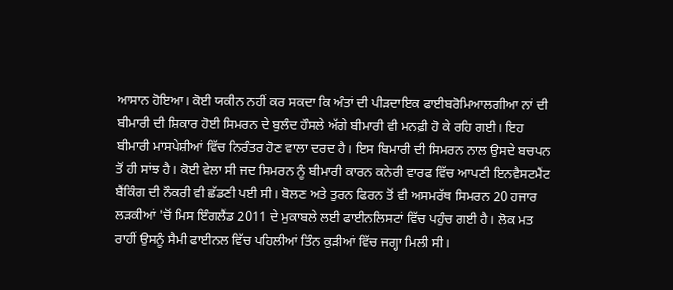ਆਸਾਨ ਹੋਇਆ। ਕੋਈ ਯਕੀਨ ਨਹੀਂ ਕਰ ਸਕਦਾ ਕਿ ਅੰਤਾਂ ਦੀ ਪੀੜਦਾਇਕ ਫਾਈਬਰੋਮਿਆਲਗੀਆ ਨਾਂ ਦੀ ਬੀਮਾਰੀ ਦੀ ਸ਼ਿਕਾਰ ਹੋਈ ਸਿਮਰਨ ਦੇ ਬੁਲੰਦ ਹੌਸਲੇ ਅੱਗੇ ਬੀਮਾਰੀ ਵੀ ਮਨਫ਼ੀ ਹੋ ਕੇ ਰਹਿ ਗਈ। ਇਹ ਬੀਮਾਰੀ ਮਾਸਪੇਸ਼ੀਆਂ ਵਿੱਚ ਨਿਰੰਤਰ ਹੋਣ ਵਾਲਾ ਦਰਦ ਹੈ। ਇਸ ਬਿਮਾਰੀ ਦੀ ਸਿਮਰਨ ਨਾਲ ਉਸਦੇ ਬਚਪਨ ਤੋਂ ਹੀ ਸਾਂਝ ਹੈ। ਕੋਈ ਵੇਲਾ ਸੀ ਜਦ ਸਿਮਰਨ ਨੂੰ ਬੀਮਾਰੀ ਕਾਰਨ ਕਨੇਰੀ ਵਾਰਫ ਵਿੱਚ ਆਪਣੀ ਇਨਵੈਸਟਮੈਂਟ ਬੈਂਕਿੰਗ ਦੀ ਨੌਕਰੀ ਵੀ ਛੱਡਣੀ ਪਈ ਸੀ। ਬੋਲਣ ਅਤੇ ਤੁਰਨ ਫਿਰਨ ਤੋਂ ਵੀ ਅਸਮਰੱਥ ਸਿਮਰਨ 20 ਹਜਾਰ ਲੜਕੀਆਂ 'ਚੋਂ ਮਿਸ ਇੰਗਲੈਂਡ 2011 ਦੇ ਮੁਕਾਬਲੇ ਲਈ ਫਾਈਨਲਿਸਟਾਂ ਵਿੱਚ ਪਹੁੰਚ ਗਈ ਹੈ। ਲੋਕ ਮਤ ਰਾਹੀਂ ਉਸਨੂੰ ਸੈਮੀ ਫਾਈਨਲ ਵਿੱਚ ਪਹਿਲੀਆਂ ਤਿੰਨ ਕੁੜੀਆਂ ਵਿੱਚ ਜਗ੍ਹਾ ਮਿਲੀ ਸੀ।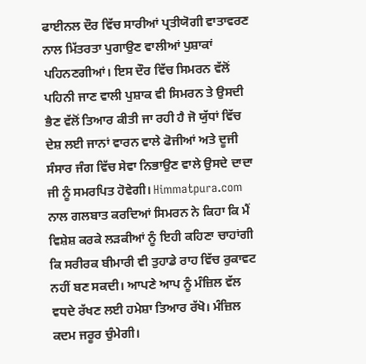ਫਾਈਨਲ ਦੌਰ ਵਿੱਚ ਸਾਰੀਆਂ ਪ੍ਰਤੀਯੋਗੀ ਵਾਤਾਵਰਣ ਨਾਲ ਮਿੱਤਰਤਾ ਪੁਗਾਉਣ ਵਾਲੀਆਂ ਪੁਸ਼ਾਕਾਂ ਪਹਿਨਣਗੀਆਂ। ਇਸ ਦੌਰ ਵਿੱਚ ਸਿਮਰਨ ਵੱਲੋਂ ਪਹਿਨੀ ਜਾਣ ਵਾਲੀ ਪੁਸ਼ਾਕ ਵੀ ਸਿਮਰਨ ਤੇ ਉਸਦੀ ਭੈਣ ਵੱਲੋਂ ਤਿਆਰ ਕੀਤੀ ਜਾ ਰਹੀ ਹੈ ਜੋ ਯੁੱਧਾਂ ਵਿੱਚ ਦੇਸ਼ ਲਈ ਜਾਨਾਂ ਵਾਰਨ ਵਾਲੇ ਫੋਜੀਆਂ ਅਤੇ ਦੂਜੀ ਸੰਸਾਰ ਜੰਗ ਵਿੱਚ ਸੇਵਾ ਨਿਭਾਉਣ ਵਾਲੇ ਉਸਦੇ ਦਾਦਾ ਜੀ ਨੂੰ ਸਮਰਪਿਤ ਹੋਵੇਗੀ। Himmatpura.com ਨਾਲ ਗਲਬਾਤ ਕਰਦਿਆਂ ਸਿਮਰਨ ਨੇ ਕਿਹਾ ਕਿ ਮੈਂ ਵਿਸ਼ੇਸ਼ ਕਰਕੇ ਲੜਕੀਆਂ ਨੂੰ ਇਹੀ ਕਹਿਣਾ ਚਾਹਾਂਗੀ ਕਿ ਸਰੀਰਕ ਬੀਮਾਰੀ ਵੀ ਤੁਹਾਡੇ ਰਾਹ ਵਿੱਚ ਰੁਕਾਵਟ ਨਹੀਂ ਬਣ ਸਕਦੀ। ਆਪਣੇ ਆਪ ਨੂੰ ਮੰਜ਼ਿਲ ਵੱਲ ਵਧਦੇ ਰੱਖਣ ਲਈ ਹਮੇਸ਼ਾ ਤਿਆਰ ਰੱਖੋ। ਮੰਜ਼ਿਲ ਕਦਮ ਜਰੂਰ ਚੁੰਮੇਗੀ।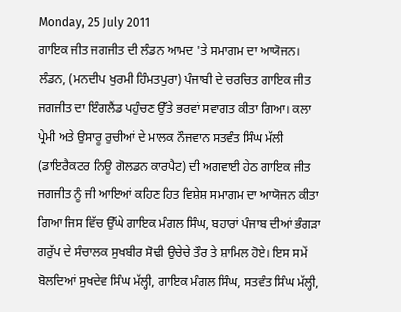Monday, 25 July 2011
ਗਾਇਕ ਜੀਤ ਜਗਜੀਤ ਦੀ ਲੰਡਨ ਆਮਦ 'ਤੇ ਸਮਾਗਮ ਦਾ ਆਯੋਜਨ।
ਲੰਡਨ, (ਮਨਦੀਪ ਖੁਰਮੀ ਹਿੰਮਤਪੁਰਾ) ਪੰਜਾਬੀ ਦੇ ਚਰਚਿਤ ਗਾਇਕ ਜੀਤ ਜਗਜੀਤ ਦਾ ਇੰਗਲੈਂਡ ਪਹੁੰਚਣ ਉੱਤੇ ਭਰਵਾਂ ਸਵਾਗਤ ਕੀਤਾ ਗਿਆ। ਕਲਾ ਪ੍ਰੇਮੀ ਅਤੇ ਉਸਾਰੂ ਰੁਚੀਆਂ ਦੇ ਮਾਲਕ ਨੌਜਵਾਨ ਸਤਵੰਤ ਸਿੰਘ ਮੱਲੀ
(ਡਾਇਰੈਕਟਰ ਨਿਊ ਗੋਲਡਨ ਕਾਰਪੈਟ) ਦੀ ਅਗਵਾਈ ਹੇਠ ਗਾਇਕ ਜੀਤ ਜਗਜੀਤ ਨੂੰ ਜੀ ਆਇਆਂ ਕਹਿਣ ਹਿਤ ਵਿਸ਼ੇਸ਼ ਸਮਾਗਮ ਦਾ ਆਯੋਜਨ ਕੀਤਾ ਗਿਆ ਜਿਸ ਵਿੱਚ ਉੱਘੇ ਗਾਇਕ ਮੰਗਲ ਸਿੰਘ, ਬਹਾਰਾਂ ਪੰਜਾਬ ਦੀਆਂ ਭੰਗੜਾ ਗਰੁੱਪ ਦੇ ਸੰਚਾਲਕ ਸੁਖਬੀਰ ਸੋਢੀ ਉਚੇਚੇ ਤੌਰ ਤੇ ਸ਼ਾਮਿਲ ਹੋਏ। ਇਸ ਸਮੇਂ ਬੋਲਦਿਆਂ ਸੁਖਦੇਵ ਸਿੰਘ ਮੱਲ੍ਹੀ, ਗਾਇਕ ਮੰਗਲ ਸਿੰਘ, ਸਤਵੰਤ ਸਿੰਘ ਮੱਲ੍ਹੀ,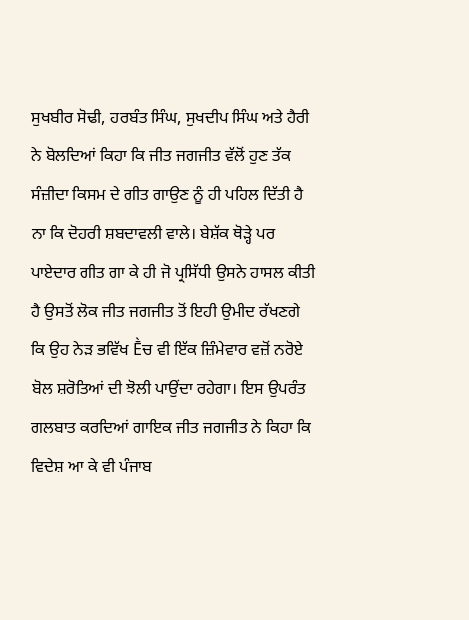ਸੁਖਬੀਰ ਸੋਢੀ, ਹਰਬੰਤ ਸਿੰਘ, ਸੁਖਦੀਪ ਸਿੰਘ ਅਤੇ ਹੈਰੀ ਨੇ ਬੋਲਦਿਆਂ ਕਿਹਾ ਕਿ ਜੀਤ ਜਗਜੀਤ ਵੱਲੋਂ ਹੁਣ ਤੱਕ ਸੰਜ਼ੀਦਾ ਕਿਸਮ ਦੇ ਗੀਤ ਗਾਉਣ ਨੂੰ ਹੀ ਪਹਿਲ ਦਿੱਤੀ ਹੈ ਨਾ ਕਿ ਦੋਹਰੀ ਸ਼ਬਦਾਵਲੀ ਵਾਲੇ। ਬੇਸ਼ੱਕ ਥੋੜ੍ਹੇ ਪਰ ਪਾਏਦਾਰ ਗੀਤ ਗਾ ਕੇ ਹੀ ਜੋ ਪ੍ਰਸਿੱਧੀ ਉਸਨੇ ਹਾਸਲ ਕੀਤੀ ਹੈ ਉਸਤੋਂ ਲੋਕ ਜੀਤ ਜਗਜੀਤ ਤੋਂ ਇਹੀ ਉਮੀਦ ਰੱਖਣਗੇ ਕਿ ਉਹ ਨੇੜ ਭਵਿੱਖ Ḕਚ ਵੀ ਇੱਕ ਜ਼ਿੰਮੇਵਾਰ ਵਜ਼ੋਂ ਨਰੋਏ ਬੋਲ ਸ਼ਰੋਤਿਆਂ ਦੀ ਝੋਲੀ ਪਾਉਂਦਾ ਰਹੇਗਾ। ਇਸ ਉਪਰੰਤ ਗਲਬਾਤ ਕਰਦਿਆਂ ਗਾਇਕ ਜੀਤ ਜਗਜੀਤ ਨੇ ਕਿਹਾ ਕਿ ਵਿਦੇਸ਼ ਆ ਕੇ ਵੀ ਪੰਜਾਬ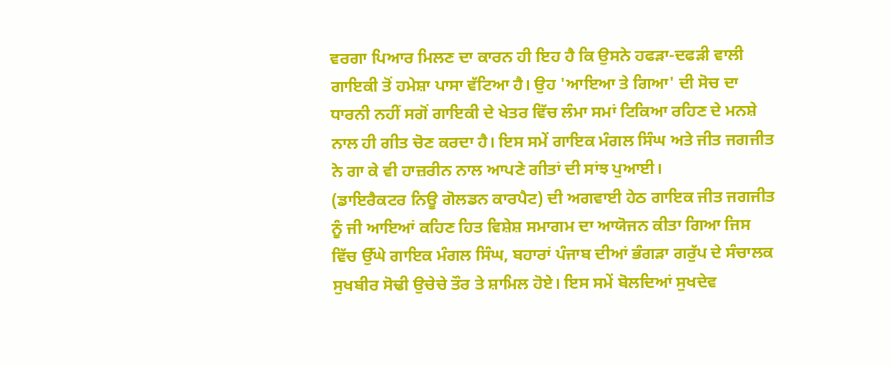ਵਰਗਾ ਪਿਆਰ ਮਿਲਣ ਦਾ ਕਾਰਨ ਹੀ ਇਹ ਹੈ ਕਿ ਉਸਨੇ ਹਫੜਾ-ਦਫੜੀ ਵਾਲੀ ਗਾਇਕੀ ਤੋਂ ਹਮੇਸ਼ਾ ਪਾਸਾ ਵੱਟਿਆ ਹੈ। ਉਹ 'ਆਇਆ ਤੇ ਗਿਆ' ਦੀ ਸੋਚ ਦਾ ਧਾਰਨੀ ਨਹੀਂ ਸਗੋਂ ਗਾਇਕੀ ਦੇ ਖੇਤਰ ਵਿੱਚ ਲੰਮਾ ਸਮਾਂ ਟਿਕਿਆ ਰਹਿਣ ਦੇ ਮਨਸ਼ੇ ਨਾਲ ਹੀ ਗੀਤ ਚੋਣ ਕਰਦਾ ਹੈ। ਇਸ ਸਮੇਂ ਗਾਇਕ ਮੰਗਲ ਸਿੰਘ ਅਤੇ ਜੀਤ ਜਗਜੀਤ ਨੇ ਗਾ ਕੇ ਵੀ ਹਾਜ਼ਰੀਨ ਨਾਲ ਆਪਣੇ ਗੀਤਾਂ ਦੀ ਸਾਂਝ ਪੁਆਈ।
(ਡਾਇਰੈਕਟਰ ਨਿਊ ਗੋਲਡਨ ਕਾਰਪੈਟ) ਦੀ ਅਗਵਾਈ ਹੇਠ ਗਾਇਕ ਜੀਤ ਜਗਜੀਤ ਨੂੰ ਜੀ ਆਇਆਂ ਕਹਿਣ ਹਿਤ ਵਿਸ਼ੇਸ਼ ਸਮਾਗਮ ਦਾ ਆਯੋਜਨ ਕੀਤਾ ਗਿਆ ਜਿਸ ਵਿੱਚ ਉੱਘੇ ਗਾਇਕ ਮੰਗਲ ਸਿੰਘ, ਬਹਾਰਾਂ ਪੰਜਾਬ ਦੀਆਂ ਭੰਗੜਾ ਗਰੁੱਪ ਦੇ ਸੰਚਾਲਕ ਸੁਖਬੀਰ ਸੋਢੀ ਉਚੇਚੇ ਤੌਰ ਤੇ ਸ਼ਾਮਿਲ ਹੋਏ। ਇਸ ਸਮੇਂ ਬੋਲਦਿਆਂ ਸੁਖਦੇਵ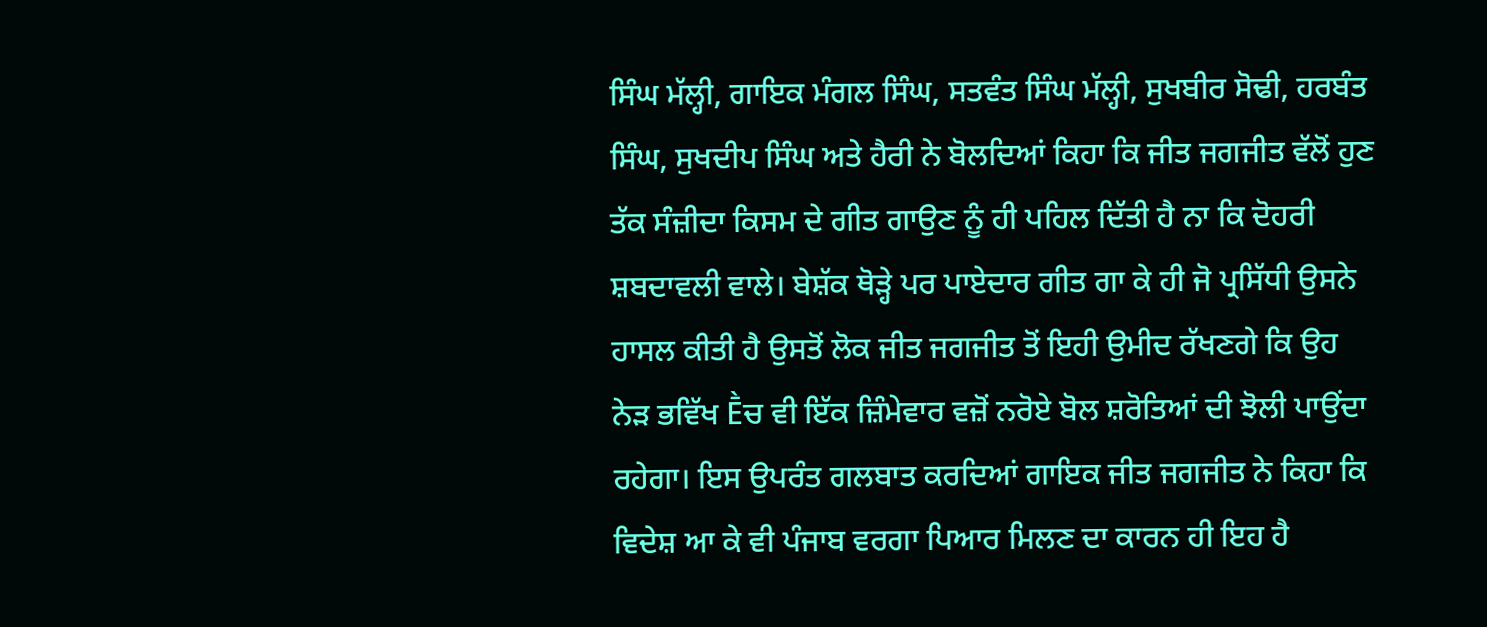ਸਿੰਘ ਮੱਲ੍ਹੀ, ਗਾਇਕ ਮੰਗਲ ਸਿੰਘ, ਸਤਵੰਤ ਸਿੰਘ ਮੱਲ੍ਹੀ, ਸੁਖਬੀਰ ਸੋਢੀ, ਹਰਬੰਤ ਸਿੰਘ, ਸੁਖਦੀਪ ਸਿੰਘ ਅਤੇ ਹੈਰੀ ਨੇ ਬੋਲਦਿਆਂ ਕਿਹਾ ਕਿ ਜੀਤ ਜਗਜੀਤ ਵੱਲੋਂ ਹੁਣ ਤੱਕ ਸੰਜ਼ੀਦਾ ਕਿਸਮ ਦੇ ਗੀਤ ਗਾਉਣ ਨੂੰ ਹੀ ਪਹਿਲ ਦਿੱਤੀ ਹੈ ਨਾ ਕਿ ਦੋਹਰੀ ਸ਼ਬਦਾਵਲੀ ਵਾਲੇ। ਬੇਸ਼ੱਕ ਥੋੜ੍ਹੇ ਪਰ ਪਾਏਦਾਰ ਗੀਤ ਗਾ ਕੇ ਹੀ ਜੋ ਪ੍ਰਸਿੱਧੀ ਉਸਨੇ ਹਾਸਲ ਕੀਤੀ ਹੈ ਉਸਤੋਂ ਲੋਕ ਜੀਤ ਜਗਜੀਤ ਤੋਂ ਇਹੀ ਉਮੀਦ ਰੱਖਣਗੇ ਕਿ ਉਹ ਨੇੜ ਭਵਿੱਖ Ḕਚ ਵੀ ਇੱਕ ਜ਼ਿੰਮੇਵਾਰ ਵਜ਼ੋਂ ਨਰੋਏ ਬੋਲ ਸ਼ਰੋਤਿਆਂ ਦੀ ਝੋਲੀ ਪਾਉਂਦਾ ਰਹੇਗਾ। ਇਸ ਉਪਰੰਤ ਗਲਬਾਤ ਕਰਦਿਆਂ ਗਾਇਕ ਜੀਤ ਜਗਜੀਤ ਨੇ ਕਿਹਾ ਕਿ ਵਿਦੇਸ਼ ਆ ਕੇ ਵੀ ਪੰਜਾਬ ਵਰਗਾ ਪਿਆਰ ਮਿਲਣ ਦਾ ਕਾਰਨ ਹੀ ਇਹ ਹੈ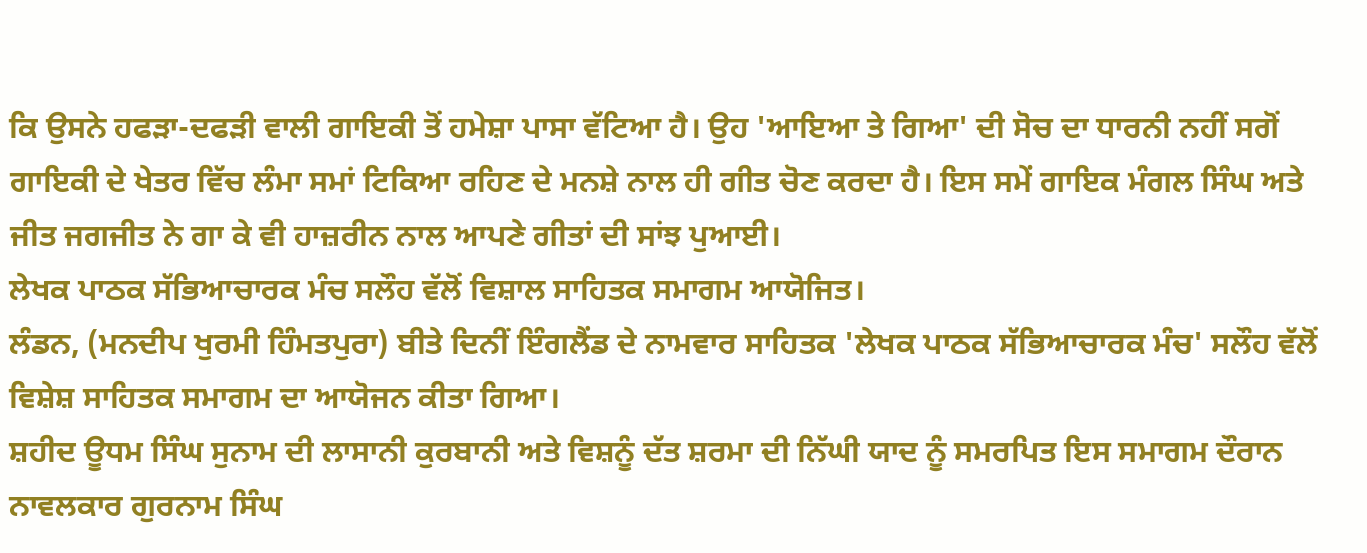ਕਿ ਉਸਨੇ ਹਫੜਾ-ਦਫੜੀ ਵਾਲੀ ਗਾਇਕੀ ਤੋਂ ਹਮੇਸ਼ਾ ਪਾਸਾ ਵੱਟਿਆ ਹੈ। ਉਹ 'ਆਇਆ ਤੇ ਗਿਆ' ਦੀ ਸੋਚ ਦਾ ਧਾਰਨੀ ਨਹੀਂ ਸਗੋਂ ਗਾਇਕੀ ਦੇ ਖੇਤਰ ਵਿੱਚ ਲੰਮਾ ਸਮਾਂ ਟਿਕਿਆ ਰਹਿਣ ਦੇ ਮਨਸ਼ੇ ਨਾਲ ਹੀ ਗੀਤ ਚੋਣ ਕਰਦਾ ਹੈ। ਇਸ ਸਮੇਂ ਗਾਇਕ ਮੰਗਲ ਸਿੰਘ ਅਤੇ ਜੀਤ ਜਗਜੀਤ ਨੇ ਗਾ ਕੇ ਵੀ ਹਾਜ਼ਰੀਨ ਨਾਲ ਆਪਣੇ ਗੀਤਾਂ ਦੀ ਸਾਂਝ ਪੁਆਈ।
ਲੇਖਕ ਪਾਠਕ ਸੱਭਿਆਚਾਰਕ ਮੰਚ ਸਲੌਹ ਵੱਲੋਂ ਵਿਸ਼ਾਲ ਸਾਹਿਤਕ ਸਮਾਗਮ ਆਯੋਜਿਤ।
ਲੰਡਨ, (ਮਨਦੀਪ ਖੁਰਮੀ ਹਿੰਮਤਪੁਰਾ) ਬੀਤੇ ਦਿਨੀਂ ਇੰਗਲੈਂਡ ਦੇ ਨਾਮਵਾਰ ਸਾਹਿਤਕ 'ਲੇਖਕ ਪਾਠਕ ਸੱਭਿਆਚਾਰਕ ਮੰਚ' ਸਲੌਹ ਵੱਲੋਂ ਵਿਸ਼ੇਸ਼ ਸਾਹਿਤਕ ਸਮਾਗਮ ਦਾ ਆਯੋਜਨ ਕੀਤਾ ਗਿਆ।
ਸ਼ਹੀਦ ਊਧਮ ਸਿੰਘ ਸੁਨਾਮ ਦੀ ਲਾਸਾਨੀ ਕੁਰਬਾਨੀ ਅਤੇ ਵਿਸ਼ਨੂੰ ਦੱਤ ਸ਼ਰਮਾ ਦੀ ਨਿੱਘੀ ਯਾਦ ਨੂੰ ਸਮਰਪਿਤ ਇਸ ਸਮਾਗਮ ਦੌਰਾਨ ਨਾਵਲਕਾਰ ਗੁਰਨਾਮ ਸਿੰਘ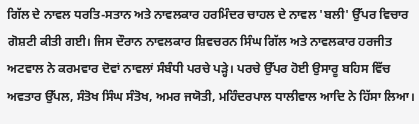ਗਿੱਲ ਦੇ ਨਾਵਲ ਧਰਤਿ-ਸਤਾਨ ਅਤੇ ਨਾਵਲਕਾਰ ਹਰਮਿੰਦਰ ਚਾਹਲ ਦੇ ਨਾਵਲ 'ਬਲੀ' ਉੱਪਰ ਵਿਚਾਰ ਗੋਸ਼ਟੀ ਕੀਤੀ ਗਈ। ਜਿਸ ਦੌਰਾਨ ਨਾਵਲਕਾਰ ਸ਼ਿਵਚਰਨ ਸਿੰਘ ਗਿੱਲ ਅਤੇ ਨਾਵਲਕਾਰ ਹਰਜੀਤ ਅਟਵਾਲ ਨੇ ਕਰਮਵਾਰ ਦੋਵਾਂ ਨਾਵਲਾਂ ਸੰਬੰਧੀ ਪਰਚੇ ਪੜ੍ਹੇ। ਪਰਚੇ ਉੱਪਰ ਹੋਈ ਉਸਾਰੂ ਬਹਿਸ ਵਿੱਚ ਅਵਤਾਰ ਉੱਪਲ, ਸੰਤੋਖ ਸਿੰਘ ਸੰਤੋਖ, ਅਮਰ ਜਯੋਤੀ, ਮਹਿੰਦਰਪਾਲ ਧਾਲੀਵਾਲ ਆਦਿ ਨੇ ਹਿੱਸਾ ਲਿਆ।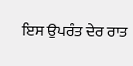ਇਸ ਉਪਰੰਤ ਦੇਰ ਰਾਤ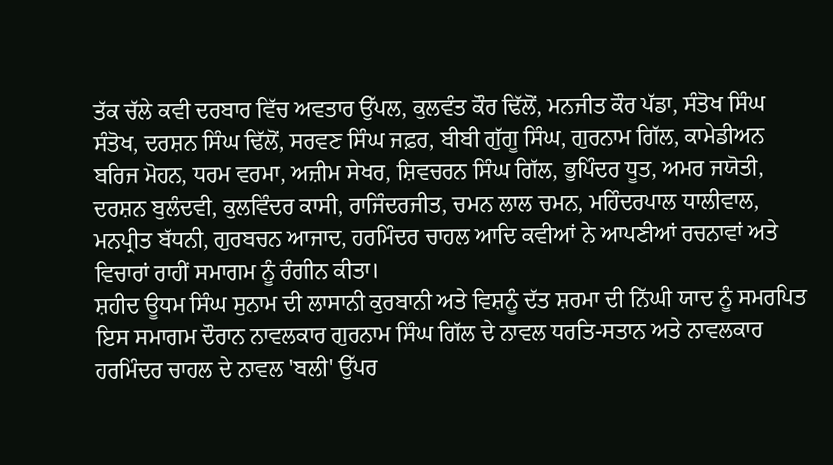ਤੱਕ ਚੱਲੇ ਕਵੀ ਦਰਬਾਰ ਵਿੱਚ ਅਵਤਾਰ ਉੱਪਲ, ਕੁਲਵੰਤ ਕੌਰ ਢਿੱਲੋਂ, ਮਨਜੀਤ ਕੌਰ ਪੱਡਾ, ਸੰਤੋਖ ਸਿੰਘ ਸੰਤੋਖ, ਦਰਸ਼ਨ ਸਿੰਘ ਢਿੱਲੋਂ, ਸਰਵਣ ਸਿੰਘ ਜਫ਼ਰ, ਬੀਬੀ ਗੁੱਗੂ ਸਿੰਘ, ਗੁਰਨਾਮ ਗਿੱਲ, ਕਾਮੇਡੀਅਨ ਬਰਿਜ ਮੋਹਨ, ਧਰਮ ਵਰਮਾ, ਅਜ਼ੀਮ ਸੇਖਰ, ਸ਼ਿਵਚਰਨ ਸਿੰਘ ਗਿੱਲ, ਭੁਪਿੰਦਰ ਧੂਤ, ਅਮਰ ਜਯੋਤੀ, ਦਰਸ਼ਨ ਬੁਲੰਦਵੀ, ਕੁਲਵਿੰਦਰ ਕਾਸੀ, ਰਾਜਿੰਦਰਜੀਤ, ਚਮਨ ਲਾਲ ਚਮਨ, ਮਹਿੰਦਰਪਾਲ ਧਾਲੀਵਾਲ, ਮਨਪ੍ਰੀਤ ਬੱਧਨੀ, ਗੁਰਬਚਨ ਆਜਾਦ, ਹਰਮਿੰਦਰ ਚਾਹਲ ਆਦਿ ਕਵੀਆਂ ਨੇ ਆਪਣੀਆਂ ਰਚਨਾਵਾਂ ਅਤੇ ਵਿਚਾਰਾਂ ਰਾਹੀਂ ਸਮਾਗਮ ਨੂੰ ਰੰਗੀਨ ਕੀਤਾ।
ਸ਼ਹੀਦ ਊਧਮ ਸਿੰਘ ਸੁਨਾਮ ਦੀ ਲਾਸਾਨੀ ਕੁਰਬਾਨੀ ਅਤੇ ਵਿਸ਼ਨੂੰ ਦੱਤ ਸ਼ਰਮਾ ਦੀ ਨਿੱਘੀ ਯਾਦ ਨੂੰ ਸਮਰਪਿਤ ਇਸ ਸਮਾਗਮ ਦੌਰਾਨ ਨਾਵਲਕਾਰ ਗੁਰਨਾਮ ਸਿੰਘ ਗਿੱਲ ਦੇ ਨਾਵਲ ਧਰਤਿ-ਸਤਾਨ ਅਤੇ ਨਾਵਲਕਾਰ ਹਰਮਿੰਦਰ ਚਾਹਲ ਦੇ ਨਾਵਲ 'ਬਲੀ' ਉੱਪਰ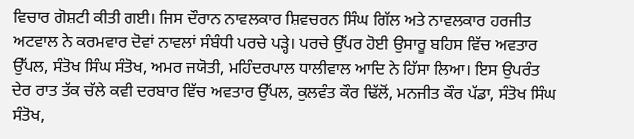ਵਿਚਾਰ ਗੋਸ਼ਟੀ ਕੀਤੀ ਗਈ। ਜਿਸ ਦੌਰਾਨ ਨਾਵਲਕਾਰ ਸ਼ਿਵਚਰਨ ਸਿੰਘ ਗਿੱਲ ਅਤੇ ਨਾਵਲਕਾਰ ਹਰਜੀਤ ਅਟਵਾਲ ਨੇ ਕਰਮਵਾਰ ਦੋਵਾਂ ਨਾਵਲਾਂ ਸੰਬੰਧੀ ਪਰਚੇ ਪੜ੍ਹੇ। ਪਰਚੇ ਉੱਪਰ ਹੋਈ ਉਸਾਰੂ ਬਹਿਸ ਵਿੱਚ ਅਵਤਾਰ ਉੱਪਲ, ਸੰਤੋਖ ਸਿੰਘ ਸੰਤੋਖ, ਅਮਰ ਜਯੋਤੀ, ਮਹਿੰਦਰਪਾਲ ਧਾਲੀਵਾਲ ਆਦਿ ਨੇ ਹਿੱਸਾ ਲਿਆ। ਇਸ ਉਪਰੰਤ ਦੇਰ ਰਾਤ ਤੱਕ ਚੱਲੇ ਕਵੀ ਦਰਬਾਰ ਵਿੱਚ ਅਵਤਾਰ ਉੱਪਲ, ਕੁਲਵੰਤ ਕੌਰ ਢਿੱਲੋਂ, ਮਨਜੀਤ ਕੌਰ ਪੱਡਾ, ਸੰਤੋਖ ਸਿੰਘ ਸੰਤੋਖ,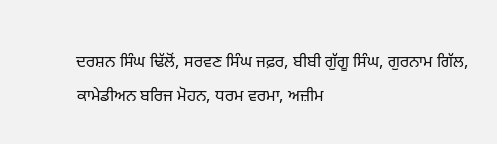ਦਰਸ਼ਨ ਸਿੰਘ ਢਿੱਲੋਂ, ਸਰਵਣ ਸਿੰਘ ਜਫ਼ਰ, ਬੀਬੀ ਗੁੱਗੂ ਸਿੰਘ, ਗੁਰਨਾਮ ਗਿੱਲ, ਕਾਮੇਡੀਅਨ ਬਰਿਜ ਮੋਹਨ, ਧਰਮ ਵਰਮਾ, ਅਜ਼ੀਮ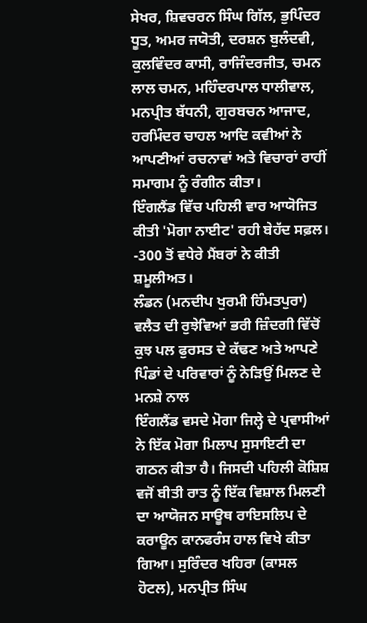ਸੇਖਰ, ਸ਼ਿਵਚਰਨ ਸਿੰਘ ਗਿੱਲ, ਭੁਪਿੰਦਰ ਧੂਤ, ਅਮਰ ਜਯੋਤੀ, ਦਰਸ਼ਨ ਬੁਲੰਦਵੀ, ਕੁਲਵਿੰਦਰ ਕਾਸੀ, ਰਾਜਿੰਦਰਜੀਤ, ਚਮਨ ਲਾਲ ਚਮਨ, ਮਹਿੰਦਰਪਾਲ ਧਾਲੀਵਾਲ, ਮਨਪ੍ਰੀਤ ਬੱਧਨੀ, ਗੁਰਬਚਨ ਆਜਾਦ, ਹਰਮਿੰਦਰ ਚਾਹਲ ਆਦਿ ਕਵੀਆਂ ਨੇ ਆਪਣੀਆਂ ਰਚਨਾਵਾਂ ਅਤੇ ਵਿਚਾਰਾਂ ਰਾਹੀਂ ਸਮਾਗਮ ਨੂੰ ਰੰਗੀਨ ਕੀਤਾ।
ਇੰਗਲੈਂਡ ਵਿੱਚ ਪਹਿਲੀ ਵਾਰ ਆਯੋਜਿਤ ਕੀਤੀ 'ਮੋਗਾ ਨਾਈਟ' ਰਹੀ ਬੇਹੱਦ ਸਫ਼ਲ।
-300 ਤੋਂ ਵਧੇਰੇ ਮੈਂਬਰਾਂ ਨੇ ਕੀਤੀ ਸ਼ਮੂਲੀਅਤ।
ਲੰਡਨ (ਮਨਦੀਪ ਖੁਰਮੀ ਹਿੰਮਤਪੁਰਾ) ਵਲੈਤ ਦੀ ਰੁਝੇਵਿਆਂ ਭਰੀ ਜ਼ਿੰਦਗੀ ਵਿੱਚੋਂ ਕੁਝ ਪਲ ਫੁਰਸਤ ਦੇ ਕੱਢਣ ਅਤੇ ਆਪਣੇ ਪਿੰਡਾਂ ਦੇ ਪਰਿਵਾਰਾਂ ਨੂੰ ਨੇੜਿਉਂ ਮਿਲਣ ਦੇ ਮਨਸ਼ੇ ਨਾਲ
ਇੰਗਲੈਂਡ ਵਸਦੇ ਮੋਗਾ ਜਿਲ੍ਹੇ ਦੇ ਪ੍ਰਵਾਸੀਆਂ ਨੇ ਇੱਕ ਮੋਗਾ ਮਿਲਾਪ ਸੁਸਾਇਟੀ ਦਾ ਗਠਨ ਕੀਤਾ ਹੈ। ਜਿਸਦੀ ਪਹਿਲੀ ਕੋਸ਼ਿਸ਼ ਵਜੋਂ ਬੀਤੀ ਰਾਤ ਨੂੰ ਇੱਕ ਵਿਸ਼ਾਲ ਮਿਲਣੀ ਦਾ ਆਯੋਜਨ ਸਾਊਥ ਰਾਇਸਲਿਪ ਦੇ ਕਰਾਊਨ ਕਾਨਫਰੰਸ ਹਾਲ ਵਿਖੇ ਕੀਤਾ ਗਿਆ। ਸੁਰਿੰਦਰ ਖਹਿਰਾ (ਕਾਸਲ ਹੋਟਲ), ਮਨਪ੍ਰੀਤ ਸਿੰਘ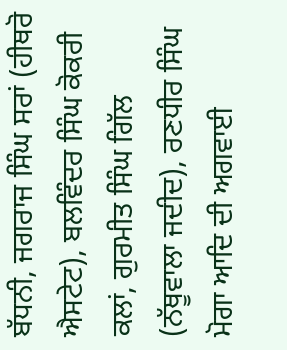ਬੱਧਨੀ, ਜਗਰਾਜ ਸਿੰਘ ਸਰਾਂ (ਹੀਥਰੋ ਐਸਟੇਟ), ਬਲਵਿੰਦਰ ਸਿੰਘ ਕੋਕਰੀ ਕਲਾਂ, ਗੁਰਮੀਤ ਸਿੰਘ ਗਿੱਲ (ਨੱਥੂਵਾਲਾ ਜਦੀਦ), ਰਣਧੀਰ ਸਿੰਘ ਮੋਗਾ ਆਦਿ ਦੀ ਅਗਵਾਈ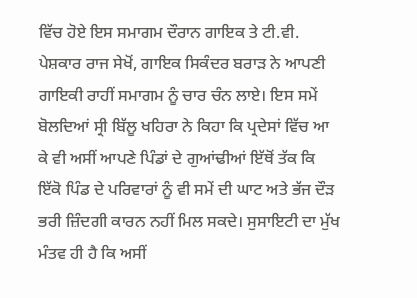ਵਿੱਚ ਹੋਏ ਇਸ ਸਮਾਗਮ ਦੌਰਾਨ ਗਾਇਕ ਤੇ ਟੀ.ਵੀ. ਪੇਸ਼ਕਾਰ ਰਾਜ ਸੇਖੋਂ, ਗਾਇਕ ਸਿਕੰਦਰ ਬਰਾੜ ਨੇ ਆਪਣੀ ਗਾਇਕੀ ਰਾਹੀਂ ਸਮਾਗਮ ਨੂੰ ਚਾਰ ਚੰਨ ਲਾਏ। ਇਸ ਸਮੇਂ ਬੋਲਦਿਆਂ ਸ੍ਰੀ ਬਿੱਲੂ ਖਹਿਰਾ ਨੇ ਕਿਹਾ ਕਿ ਪ੍ਰਦੇਸਾਂ ਵਿੱਚ ਆ ਕੇ ਵੀ ਅਸੀਂ ਆਪਣੇ ਪਿੰਡਾਂ ਦੇ ਗੁਆਂਢੀਆਂ ਇੱਥੋਂ ਤੱਕ ਕਿ ਇੱਕੋ ਪਿੰਡ ਦੇ ਪਰਿਵਾਰਾਂ ਨੂੰ ਵੀ ਸਮੇਂ ਦੀ ਘਾਟ ਅਤੇ ਭੱਜ ਦੌੜ ਭਰੀ ਜ਼ਿੰਦਗੀ ਕਾਰਨ ਨਹੀਂ ਮਿਲ ਸਕਦੇ। ਸੁਸਾਇਟੀ ਦਾ ਮੁੱਖ ਮੰਤਵ ਹੀ ਹੈ ਕਿ ਅਸੀਂ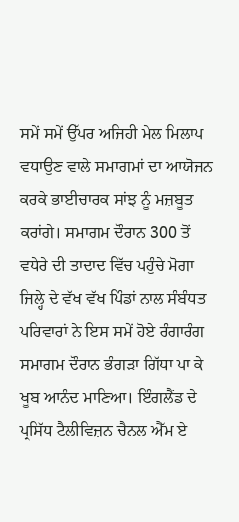ਸਮੇਂ ਸਮੇਂ ਉੱਪਰ ਅਜਿਹੀ ਮੇਲ ਮਿਲਾਪ ਵਧਾਉਣ ਵਾਲੇ ਸਮਾਗਮਾਂ ਦਾ ਆਯੋਜਨ ਕਰਕੇ ਭਾਈਚਾਰਕ ਸਾਂਝ ਨੂੰ ਮਜ਼ਬੂਤ ਕਰਾਂਗੇ। ਸਮਾਗਮ ਦੌਰਾਨ 300 ਤੋਂ ਵਧੇਰੇ ਦੀ ਤਾਦਾਦ ਵਿੱਚ ਪਹੁੰਚੇ ਮੋਗਾ ਜਿਲ੍ਹੇ ਦੇ ਵੱਖ ਵੱਖ ਪਿੰਡਾਂ ਨਾਲ ਸੰਬੰਧਤ ਪਰਿਵਾਰਾਂ ਨੇ ਇਸ ਸਮੇਂ ਹੋਏ ਰੰਗਾਰੰਗ ਸਮਾਗਮ ਦੌਰਾਨ ਭੰਗੜਾ ਗਿੱਧਾ ਪਾ ਕੇ ਖੂਬ ਆਨੰਦ ਮਾਣਿਆ। ਇੰਗਲੈਂਡ ਦੇ ਪ੍ਰਸਿੱਧ ਟੈਲੀਵਿਜ਼ਨ ਚੈਨਲ ਐੱਮ ਏ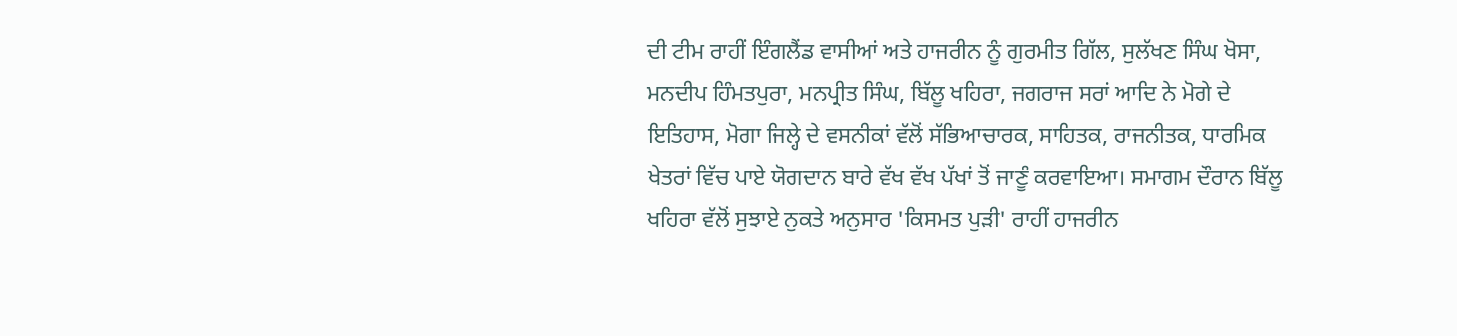ਦੀ ਟੀਮ ਰਾਹੀਂ ਇੰਗਲੈਂਡ ਵਾਸੀਆਂ ਅਤੇ ਹਾਜਰੀਨ ਨੂੰ ਗੁਰਮੀਤ ਗਿੱਲ, ਸੁਲੱਖਣ ਸਿੰਘ ਖੋਸਾ, ਮਨਦੀਪ ਹਿੰਮਤਪੁਰਾ, ਮਨਪ੍ਰੀਤ ਸਿੰਘ, ਬਿੱਲੂ ਖਹਿਰਾ, ਜਗਰਾਜ ਸਰਾਂ ਆਦਿ ਨੇ ਮੋਗੇ ਦੇ ਇਤਿਹਾਸ, ਮੋਗਾ ਜਿਲ੍ਹੇ ਦੇ ਵਸਨੀਕਾਂ ਵੱਲੋਂ ਸੱਭਿਆਚਾਰਕ, ਸਾਹਿਤਕ, ਰਾਜਨੀਤਕ, ਧਾਰਮਿਕ ਖੇਤਰਾਂ ਵਿੱਚ ਪਾਏ ਯੋਗਦਾਨ ਬਾਰੇ ਵੱਖ ਵੱਖ ਪੱਖਾਂ ਤੋਂ ਜਾਣੂੰ ਕਰਵਾਇਆ। ਸਮਾਗਮ ਦੌਰਾਨ ਬਿੱਲੂ ਖਹਿਰਾ ਵੱਲੋਂ ਸੁਝਾਏ ਨੁਕਤੇ ਅਨੁਸਾਰ 'ਕਿਸਮਤ ਪੁੜੀ' ਰਾਹੀਂ ਹਾਜਰੀਨ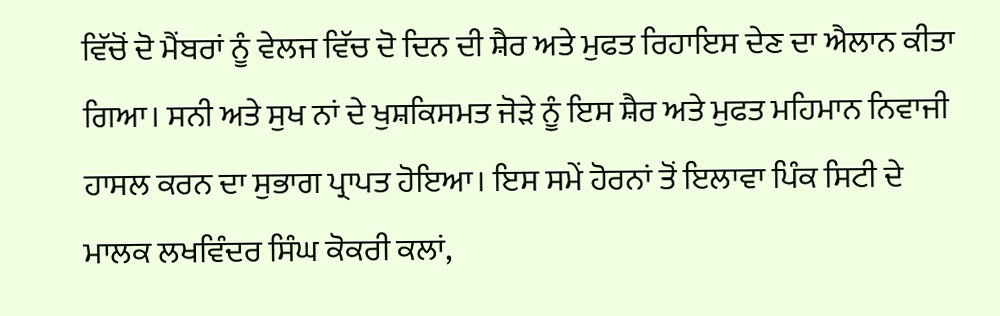ਵਿੱਚੋਂ ਦੋ ਮੈਂਬਰਾਂ ਨੂੰ ਵੇਲਜ ਵਿੱਚ ਦੋ ਦਿਨ ਦੀ ਸ਼ੈਰ ਅਤੇ ਮੁਫਤ ਰਿਹਾਇਸ ਦੇਣ ਦਾ ਐਲਾਨ ਕੀਤਾ ਗਿਆ। ਸਨੀ ਅਤੇ ਸੁਖ ਨਾਂ ਦੇ ਖੁਸ਼ਕਿਸਮਤ ਜੋੜੇ ਨੂੰ ਇਸ ਸ਼ੈਰ ਅਤੇ ਮੁਫਤ ਮਹਿਮਾਨ ਨਿਵਾਜੀ ਹਾਸਲ ਕਰਨ ਦਾ ਸੁਭਾਗ ਪ੍ਰਾਪਤ ਹੋਇਆ। ਇਸ ਸਮੇਂ ਹੋਰਨਾਂ ਤੋਂ ਇਲਾਵਾ ਪਿੰਕ ਸਿਟੀ ਦੇ ਮਾਲਕ ਲਖਵਿੰਦਰ ਸਿੰਘ ਕੋਕਰੀ ਕਲਾਂ,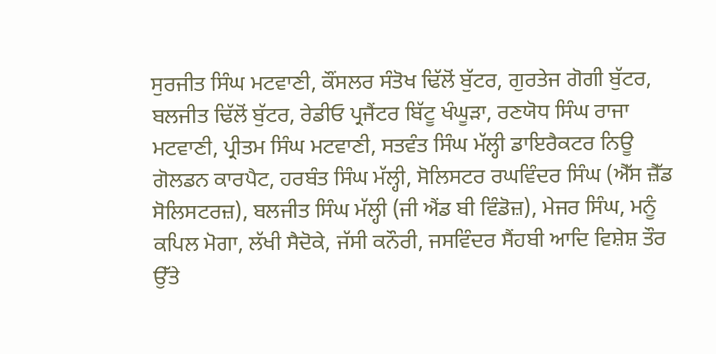ਸੁਰਜੀਤ ਸਿੰਘ ਮਟਵਾਣੀ, ਕੌਂਸਲਰ ਸੰਤੋਖ ਢਿੱਲੋਂ ਬੁੱਟਰ, ਗੁਰਤੇਜ ਗੋਗੀ ਬੁੱਟਰ, ਬਲਜੀਤ ਢਿੱਲੋਂ ਬੁੱਟਰ, ਰੇਡੀਓ ਪ੍ਰਜੈਂਟਰ ਬਿੱਟੂ ਖੰਘੂੜਾ, ਰਣਯੋਧ ਸਿੰਘ ਰਾਜਾ ਮਟਵਾਣੀ, ਪ੍ਰੀਤਮ ਸਿੰਘ ਮਟਵਾਣੀ, ਸਤਵੰਤ ਸਿੰਘ ਮੱਲ੍ਹੀ ਡਾਇਰੈਕਟਰ ਨਿਊ ਗੋਲਡਨ ਕਾਰਪੈਟ, ਹਰਬੰਤ ਸਿੰਘ ਮੱਲ੍ਹੀ, ਸੋਲਿਸਟਰ ਰਘਵਿੰਦਰ ਸਿੰਘ (ਐੱਸ ਜ਼ੈੱਡ ਸੋਲਿਸਟਰਜ਼), ਬਲਜੀਤ ਸਿੰਘ ਮੱਲ੍ਹੀ (ਜੀ ਐਂਡ ਬੀ ਵਿੰਡੋਜ਼), ਮੇਜਰ ਸਿੰਘ, ਮਨੂੰ ਕਪਿਲ ਮੋਗਾ, ਲੱਖੀ ਸੈਦੋਕੇ, ਜੱਸੀ ਕਨੌਰੀ, ਜਸਵਿੰਦਰ ਸੈਂਹਬੀ ਆਦਿ ਵਿਸ਼ੇਸ਼ ਤੌਰ ਉੱਤੇ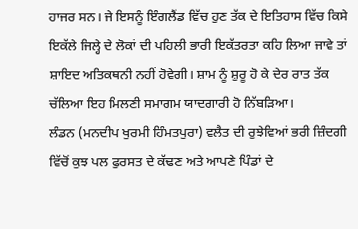ਹਾਜਰ ਸਨ। ਜੇ ਇਸਨੂੰ ਇੰਗਲੈਂਡ ਵਿੱਚ ਹੁਣ ਤੱਕ ਦੇ ਇਤਿਹਾਸ ਵਿੱਚ ਕਿਸੇ ਇਕੱਲੇ ਜਿਲ੍ਹੇ ਦੇ ਲੋਕਾਂ ਦੀ ਪਹਿਲੀ ਭਾਰੀ ਇਕੱਤਰਤਾ ਕਹਿ ਲਿਆ ਜਾਵੇ ਤਾਂ ਸ਼ਾਇਦ ਅਤਿਕਥਨੀ ਨਹੀਂ ਹੋਵੇਗੀ। ਸ਼ਾਮ ਨੂੰ ਸ਼ੁਰੂ ਹੋ ਕੇ ਦੇਰ ਰਾਤ ਤੱਕ ਚੱਲਿਆ ਇਹ ਮਿਲਣੀ ਸਮਾਗਮ ਯਾਦਗਾਰੀ ਹੋ ਨਿੱਬੜਿਆ।
ਲੰਡਨ (ਮਨਦੀਪ ਖੁਰਮੀ ਹਿੰਮਤਪੁਰਾ) ਵਲੈਤ ਦੀ ਰੁਝੇਵਿਆਂ ਭਰੀ ਜ਼ਿੰਦਗੀ ਵਿੱਚੋਂ ਕੁਝ ਪਲ ਫੁਰਸਤ ਦੇ ਕੱਢਣ ਅਤੇ ਆਪਣੇ ਪਿੰਡਾਂ ਦੇ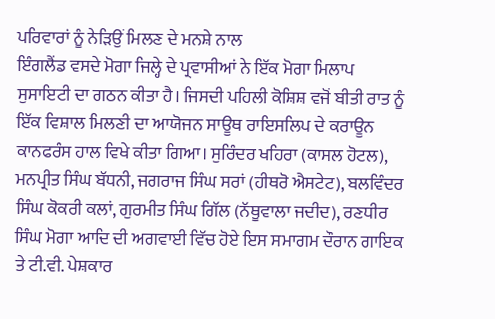ਪਰਿਵਾਰਾਂ ਨੂੰ ਨੇੜਿਉਂ ਮਿਲਣ ਦੇ ਮਨਸ਼ੇ ਨਾਲ
ਇੰਗਲੈਂਡ ਵਸਦੇ ਮੋਗਾ ਜਿਲ੍ਹੇ ਦੇ ਪ੍ਰਵਾਸੀਆਂ ਨੇ ਇੱਕ ਮੋਗਾ ਮਿਲਾਪ ਸੁਸਾਇਟੀ ਦਾ ਗਠਨ ਕੀਤਾ ਹੈ। ਜਿਸਦੀ ਪਹਿਲੀ ਕੋਸ਼ਿਸ਼ ਵਜੋਂ ਬੀਤੀ ਰਾਤ ਨੂੰ ਇੱਕ ਵਿਸ਼ਾਲ ਮਿਲਣੀ ਦਾ ਆਯੋਜਨ ਸਾਊਥ ਰਾਇਸਲਿਪ ਦੇ ਕਰਾਊਨ ਕਾਨਫਰੰਸ ਹਾਲ ਵਿਖੇ ਕੀਤਾ ਗਿਆ। ਸੁਰਿੰਦਰ ਖਹਿਰਾ (ਕਾਸਲ ਹੋਟਲ), ਮਨਪ੍ਰੀਤ ਸਿੰਘ ਬੱਧਨੀ, ਜਗਰਾਜ ਸਿੰਘ ਸਰਾਂ (ਹੀਥਰੋ ਐਸਟੇਟ), ਬਲਵਿੰਦਰ ਸਿੰਘ ਕੋਕਰੀ ਕਲਾਂ, ਗੁਰਮੀਤ ਸਿੰਘ ਗਿੱਲ (ਨੱਥੂਵਾਲਾ ਜਦੀਦ), ਰਣਧੀਰ ਸਿੰਘ ਮੋਗਾ ਆਦਿ ਦੀ ਅਗਵਾਈ ਵਿੱਚ ਹੋਏ ਇਸ ਸਮਾਗਮ ਦੌਰਾਨ ਗਾਇਕ ਤੇ ਟੀ.ਵੀ. ਪੇਸ਼ਕਾਰ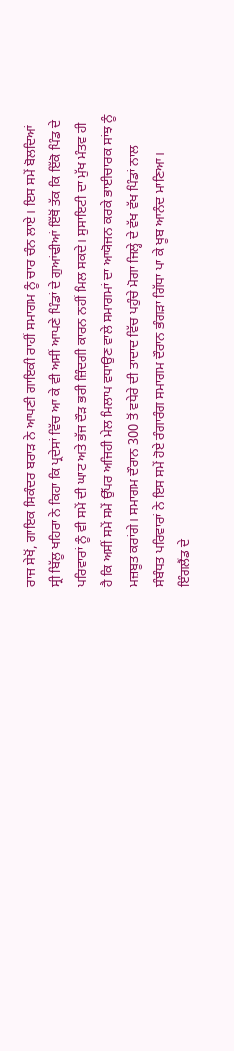ਰਾਜ ਸੇਖੋਂ, ਗਾਇਕ ਸਿਕੰਦਰ ਬਰਾੜ ਨੇ ਆਪਣੀ ਗਾਇਕੀ ਰਾਹੀਂ ਸਮਾਗਮ ਨੂੰ ਚਾਰ ਚੰਨ ਲਾਏ। ਇਸ ਸਮੇਂ ਬੋਲਦਿਆਂ ਸ੍ਰੀ ਬਿੱਲੂ ਖਹਿਰਾ ਨੇ ਕਿਹਾ ਕਿ ਪ੍ਰਦੇਸਾਂ ਵਿੱਚ ਆ ਕੇ ਵੀ ਅਸੀਂ ਆਪਣੇ ਪਿੰਡਾਂ ਦੇ ਗੁਆਂਢੀਆਂ ਇੱਥੋਂ ਤੱਕ ਕਿ ਇੱਕੋ ਪਿੰਡ ਦੇ ਪਰਿਵਾਰਾਂ ਨੂੰ ਵੀ ਸਮੇਂ ਦੀ ਘਾਟ ਅਤੇ ਭੱਜ ਦੌੜ ਭਰੀ ਜ਼ਿੰਦਗੀ ਕਾਰਨ ਨਹੀਂ ਮਿਲ ਸਕਦੇ। ਸੁਸਾਇਟੀ ਦਾ ਮੁੱਖ ਮੰਤਵ ਹੀ ਹੈ ਕਿ ਅਸੀਂ ਸਮੇਂ ਸਮੇਂ ਉੱਪਰ ਅਜਿਹੀ ਮੇਲ ਮਿਲਾਪ ਵਧਾਉਣ ਵਾਲੇ ਸਮਾਗਮਾਂ ਦਾ ਆਯੋਜਨ ਕਰਕੇ ਭਾਈਚਾਰਕ ਸਾਂਝ ਨੂੰ ਮਜ਼ਬੂਤ ਕਰਾਂਗੇ। ਸਮਾਗਮ ਦੌਰਾਨ 300 ਤੋਂ ਵਧੇਰੇ ਦੀ ਤਾਦਾਦ ਵਿੱਚ ਪਹੁੰਚੇ ਮੋਗਾ ਜਿਲ੍ਹੇ ਦੇ ਵੱਖ ਵੱਖ ਪਿੰਡਾਂ ਨਾਲ ਸੰਬੰਧਤ ਪਰਿਵਾਰਾਂ ਨੇ ਇਸ ਸਮੇਂ ਹੋਏ ਰੰਗਾਰੰਗ ਸਮਾਗਮ ਦੌਰਾਨ ਭੰਗੜਾ ਗਿੱਧਾ ਪਾ ਕੇ ਖੂਬ ਆਨੰਦ ਮਾਣਿਆ। ਇੰਗਲੈਂਡ ਦੇ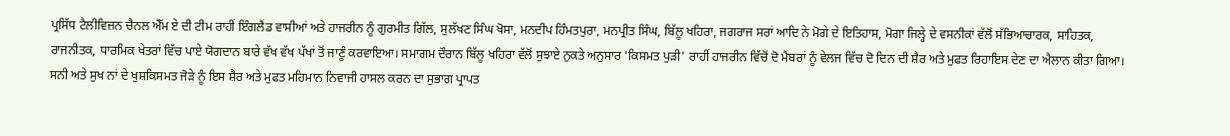ਪ੍ਰਸਿੱਧ ਟੈਲੀਵਿਜ਼ਨ ਚੈਨਲ ਐੱਮ ਏ ਦੀ ਟੀਮ ਰਾਹੀਂ ਇੰਗਲੈਂਡ ਵਾਸੀਆਂ ਅਤੇ ਹਾਜਰੀਨ ਨੂੰ ਗੁਰਮੀਤ ਗਿੱਲ, ਸੁਲੱਖਣ ਸਿੰਘ ਖੋਸਾ, ਮਨਦੀਪ ਹਿੰਮਤਪੁਰਾ, ਮਨਪ੍ਰੀਤ ਸਿੰਘ, ਬਿੱਲੂ ਖਹਿਰਾ, ਜਗਰਾਜ ਸਰਾਂ ਆਦਿ ਨੇ ਮੋਗੇ ਦੇ ਇਤਿਹਾਸ, ਮੋਗਾ ਜਿਲ੍ਹੇ ਦੇ ਵਸਨੀਕਾਂ ਵੱਲੋਂ ਸੱਭਿਆਚਾਰਕ, ਸਾਹਿਤਕ, ਰਾਜਨੀਤਕ, ਧਾਰਮਿਕ ਖੇਤਰਾਂ ਵਿੱਚ ਪਾਏ ਯੋਗਦਾਨ ਬਾਰੇ ਵੱਖ ਵੱਖ ਪੱਖਾਂ ਤੋਂ ਜਾਣੂੰ ਕਰਵਾਇਆ। ਸਮਾਗਮ ਦੌਰਾਨ ਬਿੱਲੂ ਖਹਿਰਾ ਵੱਲੋਂ ਸੁਝਾਏ ਨੁਕਤੇ ਅਨੁਸਾਰ 'ਕਿਸਮਤ ਪੁੜੀ' ਰਾਹੀਂ ਹਾਜਰੀਨ ਵਿੱਚੋਂ ਦੋ ਮੈਂਬਰਾਂ ਨੂੰ ਵੇਲਜ ਵਿੱਚ ਦੋ ਦਿਨ ਦੀ ਸ਼ੈਰ ਅਤੇ ਮੁਫਤ ਰਿਹਾਇਸ ਦੇਣ ਦਾ ਐਲਾਨ ਕੀਤਾ ਗਿਆ। ਸਨੀ ਅਤੇ ਸੁਖ ਨਾਂ ਦੇ ਖੁਸ਼ਕਿਸਮਤ ਜੋੜੇ ਨੂੰ ਇਸ ਸ਼ੈਰ ਅਤੇ ਮੁਫਤ ਮਹਿਮਾਨ ਨਿਵਾਜੀ ਹਾਸਲ ਕਰਨ ਦਾ ਸੁਭਾਗ ਪ੍ਰਾਪਤ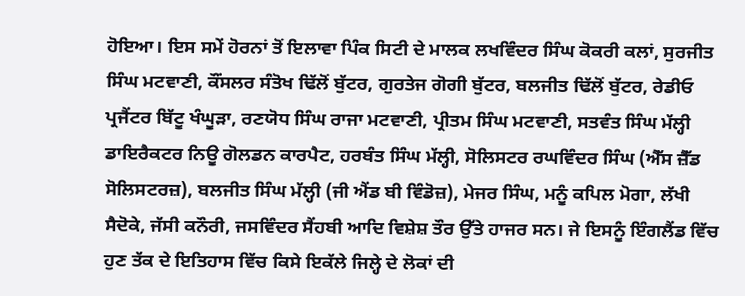ਹੋਇਆ। ਇਸ ਸਮੇਂ ਹੋਰਨਾਂ ਤੋਂ ਇਲਾਵਾ ਪਿੰਕ ਸਿਟੀ ਦੇ ਮਾਲਕ ਲਖਵਿੰਦਰ ਸਿੰਘ ਕੋਕਰੀ ਕਲਾਂ, ਸੁਰਜੀਤ ਸਿੰਘ ਮਟਵਾਣੀ, ਕੌਂਸਲਰ ਸੰਤੋਖ ਢਿੱਲੋਂ ਬੁੱਟਰ, ਗੁਰਤੇਜ ਗੋਗੀ ਬੁੱਟਰ, ਬਲਜੀਤ ਢਿੱਲੋਂ ਬੁੱਟਰ, ਰੇਡੀਓ ਪ੍ਰਜੈਂਟਰ ਬਿੱਟੂ ਖੰਘੂੜਾ, ਰਣਯੋਧ ਸਿੰਘ ਰਾਜਾ ਮਟਵਾਣੀ, ਪ੍ਰੀਤਮ ਸਿੰਘ ਮਟਵਾਣੀ, ਸਤਵੰਤ ਸਿੰਘ ਮੱਲ੍ਹੀ ਡਾਇਰੈਕਟਰ ਨਿਊ ਗੋਲਡਨ ਕਾਰਪੈਟ, ਹਰਬੰਤ ਸਿੰਘ ਮੱਲ੍ਹੀ, ਸੋਲਿਸਟਰ ਰਘਵਿੰਦਰ ਸਿੰਘ (ਐੱਸ ਜ਼ੈੱਡ ਸੋਲਿਸਟਰਜ਼), ਬਲਜੀਤ ਸਿੰਘ ਮੱਲ੍ਹੀ (ਜੀ ਐਂਡ ਬੀ ਵਿੰਡੋਜ਼), ਮੇਜਰ ਸਿੰਘ, ਮਨੂੰ ਕਪਿਲ ਮੋਗਾ, ਲੱਖੀ ਸੈਦੋਕੇ, ਜੱਸੀ ਕਨੌਰੀ, ਜਸਵਿੰਦਰ ਸੈਂਹਬੀ ਆਦਿ ਵਿਸ਼ੇਸ਼ ਤੌਰ ਉੱਤੇ ਹਾਜਰ ਸਨ। ਜੇ ਇਸਨੂੰ ਇੰਗਲੈਂਡ ਵਿੱਚ ਹੁਣ ਤੱਕ ਦੇ ਇਤਿਹਾਸ ਵਿੱਚ ਕਿਸੇ ਇਕੱਲੇ ਜਿਲ੍ਹੇ ਦੇ ਲੋਕਾਂ ਦੀ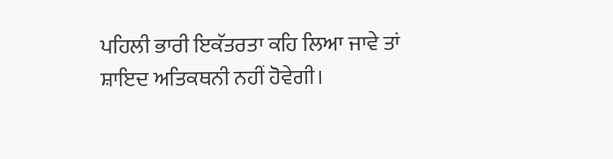ਪਹਿਲੀ ਭਾਰੀ ਇਕੱਤਰਤਾ ਕਹਿ ਲਿਆ ਜਾਵੇ ਤਾਂ ਸ਼ਾਇਦ ਅਤਿਕਥਨੀ ਨਹੀਂ ਹੋਵੇਗੀ।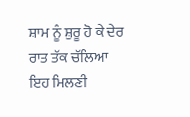ਸ਼ਾਮ ਨੂੰ ਸ਼ੁਰੂ ਹੋ ਕੇ ਦੇਰ ਰਾਤ ਤੱਕ ਚੱਲਿਆ ਇਹ ਮਿਲਣੀ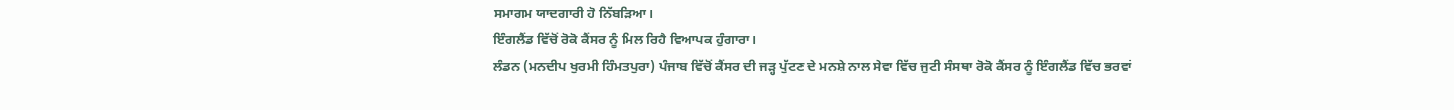ਸਮਾਗਮ ਯਾਦਗਾਰੀ ਹੋ ਨਿੱਬੜਿਆ।
ਇੰਗਲੈਂਡ ਵਿੱਚੋਂ ਰੋਕੋ ਕੈਂਸਰ ਨੂੰ ਮਿਲ ਰਿਹੈ ਵਿਆਪਕ ਹੁੰਗਾਰਾ।
ਲੰਡਨ (ਮਨਦੀਪ ਖੁਰਮੀ ਹਿੰਮਤਪੁਰਾ) ਪੰਜਾਬ ਵਿੱਚੋਂ ਕੈਂਸਰ ਦੀ ਜੜ੍ਹ ਪੁੱਟਣ ਦੇ ਮਨਸ਼ੇ ਨਾਲ ਸੇਵਾ ਵਿੱਚ ਜੁਟੀ ਸੰਸਥਾ ਰੋਕੋ ਕੈਂਸਰ ਨੂੰ ਇੰਗਲੈਂਡ ਵਿੱਚ ਭਰਵਾਂ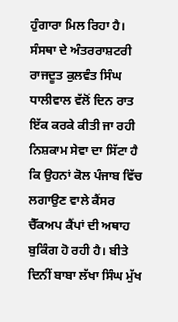ਹੁੰਗਾਰਾ ਮਿਲ ਰਿਹਾ ਹੈ। ਸੰਸਥਾ ਦੇ ਅੰਤਰਰਾਸ਼ਟਰੀ ਰਾਜਦੂਤ ਕੁਲਵੰਤ ਸਿੰਘ ਧਾਲੀਵਾਲ ਵੱਲੋਂ ਦਿਨ ਰਾਤ ਇੱਕ ਕਰਕੇ ਕੀਤੀ ਜਾ ਰਹੀ ਨਿਸ਼ਕਾਮ ਸੇਵਾ ਦਾ ਸਿੱਟਾ ਹੈ ਕਿ ਉਹਨਾਂ ਕੋਲ ਪੰਜਾਬ ਵਿੱਚ ਲਗਾਉਣ ਵਾਲੇ ਕੈਂਸਰ ਚੈੱਕਅਪ ਕੈਂਪਾਂ ਦੀ ਅਥਾਹ ਬੁਕਿੰਗ ਹੋ ਰਹੀ ਹੈ। ਬੀਤੇ ਦਿਨੀਂ ਬਾਬਾ ਲੱਖਾ ਸਿੰਘ ਮੁੱਖ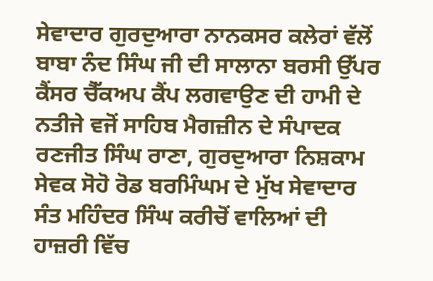ਸੇਵਾਦਾਰ ਗੁਰਦੁਆਰਾ ਨਾਨਕਸਰ ਕਲੇਰਾਂ ਵੱਲੋਂ ਬਾਬਾ ਨੰਦ ਸਿੰਘ ਜੀ ਦੀ ਸਾਲਾਨਾ ਬਰਸੀ ਉੱਪਰ ਕੈਂਸਰ ਚੈੱਕਅਪ ਕੈਂਪ ਲਗਵਾਉਣ ਦੀ ਹਾਮੀ ਦੇ ਨਤੀਜੇ ਵਜੋਂ ਸਾਹਿਬ ਮੈਗਜ਼ੀਨ ਦੇ ਸੰਪਾਦਕ ਰਣਜੀਤ ਸਿੰਘ ਰਾਣਾ, ਗੁਰਦੁਆਰਾ ਨਿਸ਼ਕਾਮ ਸੇਵਕ ਸੋਹੋ ਰੋਡ ਬਰਮਿੰਘਮ ਦੇ ਮੁੱਖ ਸੇਵਾਦਾਰ ਸੰਤ ਮਹਿੰਦਰ ਸਿੰਘ ਕਰੀਚੋਂ ਵਾਲਿਆਂ ਦੀ ਹਾਜ਼ਰੀ ਵਿੱਚ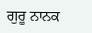ਗੁਰੂ ਨਾਨਕ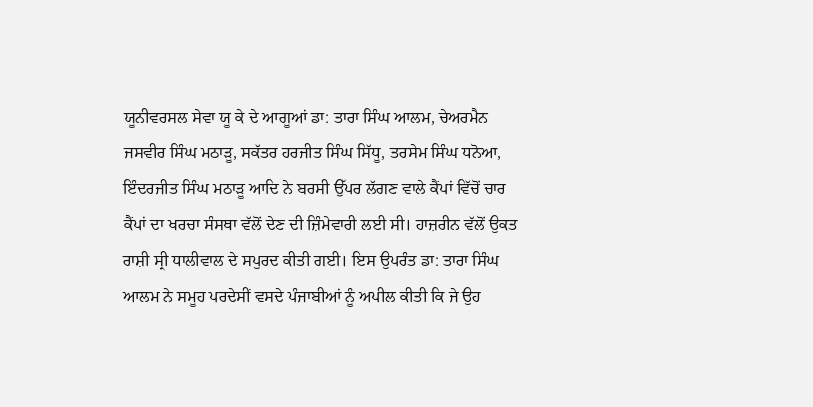ਯੂਨੀਵਰਸਲ ਸੇਵਾ ਯੂ ਕੇ ਦੇ ਆਗੂਆਂ ਡਾ: ਤਾਰਾ ਸਿੰਘ ਆਲਮ, ਚੇਅਰਮੈਨ ਜਸਵੀਰ ਸਿੰਘ ਮਠਾੜੂ, ਸਕੱਤਰ ਹਰਜੀਤ ਸਿੰਘ ਸਿੱਧੂ, ਤਰਸੇਮ ਸਿੰਘ ਧਨੋਆ, ਇੰਦਰਜੀਤ ਸਿੰਘ ਮਠਾੜੂ ਆਦਿ ਨੇ ਬਰਸੀ ਉੱਪਰ ਲੱਗਣ ਵਾਲੇ ਕੈਂਪਾਂ ਵਿੱਚੋਂ ਚਾਰ ਕੈਂਪਾਂ ਦਾ ਖਰਚਾ ਸੰਸਥਾ ਵੱਲੋਂ ਦੇਣ ਦੀ ਜ਼ਿੰਮੇਵਾਰੀ ਲਈ ਸੀ। ਹਾਜ਼ਰੀਨ ਵੱਲੋਂ ਉਕਤ ਰਾਸ਼ੀ ਸ੍ਰੀ ਧਾਲੀਵਾਲ ਦੇ ਸਪੁਰਦ ਕੀਤੀ ਗਈ। ਇਸ ਉਪਰੰਤ ਡਾ: ਤਾਰਾ ਸਿੰਘ ਆਲਮ ਨੇ ਸਮੂਹ ਪਰਦੇਸੀਂ ਵਸਦੇ ਪੰਜਾਬੀਆਂ ਨੂੰ ਅਪੀਲ ਕੀਤੀ ਕਿ ਜੇ ਉਹ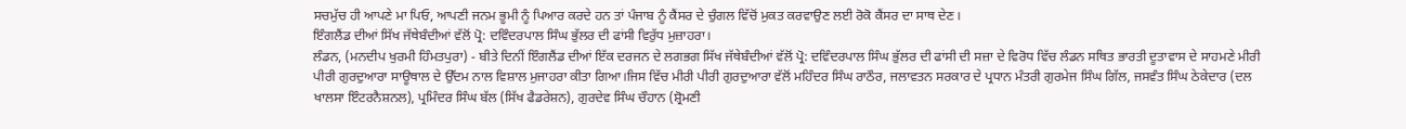ਸਚਮੁੱਚ ਹੀ ਆਪਣੇ ਮਾ ਪਿਓ, ਆਪਣੀ ਜਨਮ ਭੂਮੀ ਨੂੰ ਪਿਆਰ ਕਰਦੇ ਹਨ ਤਾਂ ਪੰਜਾਬ ਨੂੰ ਕੈਂਸਰ ਦੇ ਚੁੰਗਲ ਵਿੱਚੋਂ ਮੁਕਤ ਕਰਵਾਉਣ ਲਈ ਰੋਕੋ ਕੈਂਸਰ ਦਾ ਸਾਥ ਦੇਣ।
ਇੰਗਲੈਂਡ ਦੀਆਂ ਸਿੱਖ ਜੱਥੇਬੰਦੀਆਂ ਵੱਲੋਂ ਪ੍ਰੋ: ਦਵਿੰਦਰਪਾਲ ਸਿੰਘ ਭੁੱਲਰ ਦੀ ਫਾਂਸੀ ਵਿਰੁੱਧ ਮੁਜ਼ਾਹਰਾ।
ਲੰਡਨ, (ਮਨਦੀਪ ਖੁਰਮੀ ਹਿੰਮਤਪੁਰਾ) - ਬੀਤੇ ਦਿਨੀਂ ਇੰਗਲੈਂਡ ਦੀਆਂ ਇੱਕ ਦਰਜਨ ਦੇ ਲਗਭਗ ਸਿੱਖ ਜੱਥੇਬੰਦੀਆਂ ਵੱਲੋਂ ਪ੍ਰੋ: ਦਵਿੰਦਰਪਾਲ ਸਿੰਘ ਭੁੱਲਰ ਦੀ ਫਾਂਸੀ ਦੀ ਸਜ਼ਾ ਦੇ ਵਿਰੋਧ ਵਿੱਚ ਲੰਡਨ ਸਥਿਤ ਭਾਰਤੀ ਦੂਤਾਵਾਸ ਦੇ ਸਾਹਮਣੇ ਮੀਰੀ ਪੀਰੀ ਗੁਰਦੁਆਰਾ ਸਾਊਥਾਲ ਦੇ ਉੱਦਮ ਨਾਲ ਵਿਸ਼ਾਲ ਮੁਜਾਹਰਾ ਕੀਤਾ ਗਿਆ।ਜਿਸ ਵਿੱਚ ਮੀਰੀ ਪੀਰੀ ਗੁਰਦੁਆਰਾ ਵੱਲੋਂ ਮਹਿੰਦਰ ਸਿੰਘ ਰਾਠੌਰ, ਜਲਾਵਤਨ ਸਰਕਾਰ ਦੇ ਪ੍ਰਧਾਨ ਮੰਤਰੀ ਗੁਰਮੇਜ ਸਿੰਘ ਗਿੱਲ, ਜਸਵੰਤ ਸਿੰਘ ਠੇਕੇਦਾਰ (ਦਲ ਖਾਲਸਾ ਇੰਟਰਨੈਸ਼ਨਲ), ਪ੍ਰਮਿੰਦਰ ਸਿੰਘ ਬੱਲ (ਸਿੱਖ ਫੈਡਰੇਸ਼ਨ), ਗੁਰਦੇਵ ਸਿੰਘ ਚੌਹਾਨ (ਸ਼੍ਰੋਮਣੀ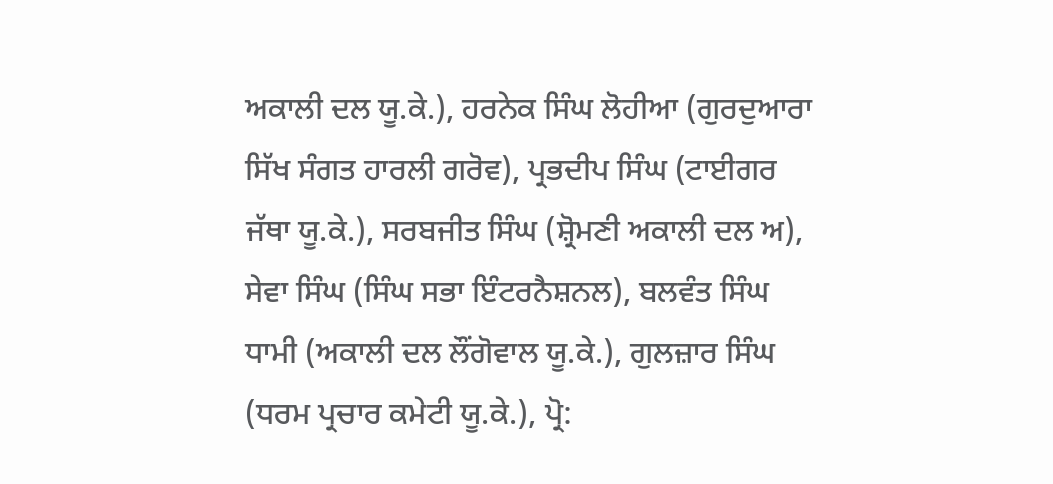ਅਕਾਲੀ ਦਲ ਯੂ.ਕੇ.), ਹਰਨੇਕ ਸਿੰਘ ਲੋਹੀਆ (ਗੁਰਦੁਆਰਾ ਸਿੱਖ ਸੰਗਤ ਹਾਰਲੀ ਗਰੋਵ), ਪ੍ਰਭਦੀਪ ਸਿੰਘ (ਟਾਈਗਰ ਜੱਥਾ ਯੂ.ਕੇ.), ਸਰਬਜੀਤ ਸਿੰਘ (ਸ਼੍ਰੋਮਣੀ ਅਕਾਲੀ ਦਲ ਅ), ਸੇਵਾ ਸਿੰਘ (ਸਿੰਘ ਸਭਾ ਇੰਟਰਨੈਸ਼ਨਲ), ਬਲਵੰਤ ਸਿੰਘ ਧਾਮੀ (ਅਕਾਲੀ ਦਲ ਲੌਂਗੋਵਾਲ ਯੂ.ਕੇ.), ਗੁਲਜ਼ਾਰ ਸਿੰਘ (ਧਰਮ ਪ੍ਰਚਾਰ ਕਮੇਟੀ ਯੂ.ਕੇ.), ਪ੍ਰੋ: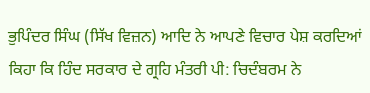ਭੁਪਿੰਦਰ ਸਿੰਘ (ਸਿੱਖ ਵਿਜ਼ਨ) ਆਦਿ ਨੇ ਆਪਣੇ ਵਿਚਾਰ ਪੇਸ਼ ਕਰਦਿਆਂ ਕਿਹਾ ਕਿ ਹਿੰਦ ਸਰਕਾਰ ਦੇ ਗ੍ਰਹਿ ਮੰਤਰੀ ਪੀ: ਚਿਦੰਬਰਮ ਨੇ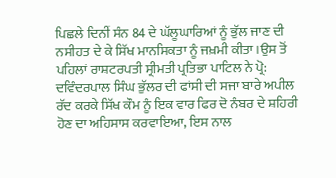ਪਿਛਲੇ ਦਿਨੀਂ ਸੰਨ 84 ਦੇ ਘੱਲੂਘਾਰਿਆਂ ਨੂੰ ਭੁੱਲ ਜਾਣ ਦੀ ਨਸੀਹਤ ਦੇ ਕੇ ਸਿੱਖ ਮਾਨਸਿਕਤਾ ਨੂੰ ਜਖ਼ਮੀ ਕੀਤਾ।ਉਸ ਤੋਂ ਪਹਿਲਾਂ ਰਾਸ਼ਟਰਪਤੀ ਸ੍ਰੀਮਤੀ ਪ੍ਰਤਿਭਾ ਪਾਟਿਲ ਨੇ ਪ੍ਰੋ: ਦਵਿੰਦਰਪਾਲ ਸਿੰਘ ਭੁੱਲਰ ਦੀ ਫਾਂਸੀ ਦੀ ਸਜਾ ਬਾਰੇ ਅਪੀਲ ਰੱਦ ਕਰਕੇ ਸਿੱਖ ਕੌਮ ਨੂੰ ਇਕ ਵਾਰ ਫਿਰ ਦੋ ਨੰਬਰ ਦੇ ਸ਼ਹਿਰੀ ਹੋਣ ਦਾ ਅਹਿਸਾਸ ਕਰਵਾਇਆ, ਇਸ ਨਾਲ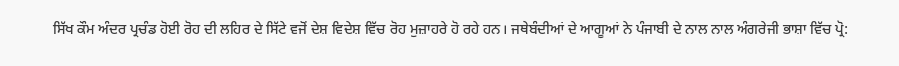ਸਿੱਖ ਕੌਮ ਅੰਦਰ ਪ੍ਰਚੰਡ ਹੋਈ ਰੋਹ ਦੀ ਲਹਿਰ ਦੇ ਸਿੱਟੇ ਵਜੋਂ ਦੇਸ਼ ਵਿਦੇਸ਼ ਵਿੱਚ ਰੋਹ ਮੁਜ਼ਾਹਰੇ ਹੋ ਰਹੇ ਹਨ। ਜਥੇਬੰਦੀਆਂ ਦੇ ਆਗੂਆਂ ਨੇ ਪੰਜਾਬੀ ਦੇ ਨਾਲ ਨਾਲ ਅੰਗਰੇਜੀ ਭਾਸ਼ਾ ਵਿੱਚ ਪ੍ਰੋ: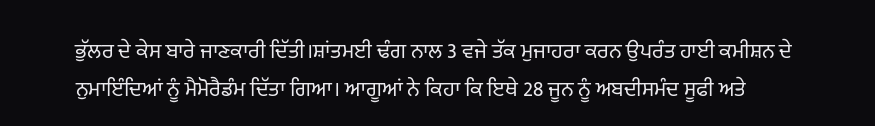ਭੁੱਲਰ ਦੇ ਕੇਸ ਬਾਰੇ ਜਾਣਕਾਰੀ ਦਿੱਤੀ।ਸ਼ਾਂਤਮਈ ਢੰਗ ਨਾਲ 3 ਵਜੇ ਤੱਕ ਮੁਜਾਹਰਾ ਕਰਨ ਉਪਰੰਤ ਹਾਈ ਕਮੀਸ਼ਨ ਦੇ ਨੁਮਾਇੰਦਿਆਂ ਨੂੰ ਮੈਮੋਰੈਡੰਮ ਦਿੱਤਾ ਗਿਆ। ਆਗੂਆਂ ਨੇ ਕਿਹਾ ਕਿ ਇਥੇ 28 ਜੂਨ ਨੂੰ ਅਬਦੀਸਮੰਦ ਸੂਫੀ ਅਤੇ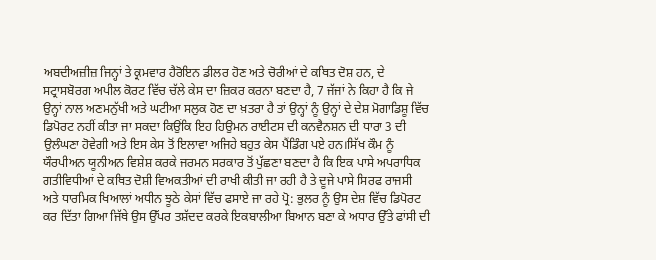ਅਬਦੀਅਜ਼ੀਜ਼ ਜਿਨ੍ਹਾਂ ਤੇ ਕ੍ਰਮਵਾਰ ਹੈਰੋਇਨ ਡੀਲਰ ਹੋਣ ਅਤੇ ਚੋਰੀਆਂ ਦੇ ਕਥਿਤ ਦੋਸ਼ ਹਨ, ਦੇ ਸਟ੍ਰਾਸਬੋਰਗ ਅਪੀਲ ਕੋਰਟ ਵਿੱਚ ਚੱਲੇ ਕੇਸ ਦਾ ਜ਼ਿਕਰ ਕਰਨਾ ਬਣਦਾ ਹੈ, 7 ਜੱਜਾਂ ਨੇ ਕਿਹਾ ਹੈ ਕਿ ਜੇ ਉਨ੍ਹਾਂ ਨਾਲ ਅਣਮਨੁੱਖੀ ਅਤੇ ਘਟੀਆ ਸਲੁਕ ਹੋਣ ਦਾ ਖ਼ਤਰਾ ਹੈ ਤਾਂ ਉਨ੍ਹਾਂ ਨੂੰ ਉਨ੍ਹਾਂ ਦੇ ਦੇਸ਼ ਮੋਗਾਡਿਸ਼ੂ ਵਿੱਚ ਡਿਪੋਰਟ ਨਹੀਂ ਕੀਤਾ ਜਾ ਸਕਦਾ ਕਿਉਂਕਿ ਇਹ ਹਿਉਮਨ ਰਾਈਟਸ ਦੀ ਕਨਵੈਨਸ਼ਨ ਦੀ ਧਾਰਾ 3 ਦੀ ਉਲੰਘਣਾ ਹੋਵੇਗੀ ਅਤੇ ਇਸ ਕੇਸ ਤੋਂ ਇਲਾਵਾ ਅਜਿਹੇ ਬਹੁਤ ਕੇਸ ਪੈਂਡਿੰਗ ਪਏ ਹਨ।ਸਿੱਖ ਕੌਮ ਨੂੰ ਯੌਰਪੀਅਨ ਯੂਨੀਅਨ ਵਿਸ਼ੇਸ਼ ਕਰਕੇ ਜਰਮਨ ਸਰਕਾਰ ਤੋਂ ਪੁੱਛਣਾ ਬਣਦਾ ਹੈ ਕਿ ਇਕ ਪਾਸੇ ਅਪਰਾਧਿਕ ਗਤੀਵਿਧੀਆਂ ਦੇ ਕਥਿਤ ਦੋਸ਼ੀ ਵਿਅਕਤੀਆਂ ਦੀ ਰਾਖੀ ਕੀਤੀ ਜਾ ਰਹੀ ਹੈ ਤੇ ਦੂਜੇ ਪਾਸੇ ਸਿਰਫ ਰਾਜਸੀ ਅਤੇ ਧਾਰਮਿਕ ਖਿਆਲਾਂ ਅਧੀਨ ਝੂਠੇ ਕੇਸਾਂ ਵਿੱਚ ਫਸਾਏ ਜਾ ਰਹੇ ਪ੍ਰੋ: ਭੁਲਰ ਨੂੰ ਉਸ ਦੇਸ਼ ਵਿੱਚ ਡਿਪੋਰਟ ਕਰ ਦਿੱਤਾ ਗਿਆ ਜਿੱਥੇ ਉਸ ਉੱਪਰ ਤਸ਼ੱਦਦ ਕਰਕੇ ਇਕਬਾਲੀਆ ਬਿਆਨ ਬਣਾ ਕੇ ਅਧਾਰ ਉੱਤੇ ਫਾਂਸੀ ਦੀ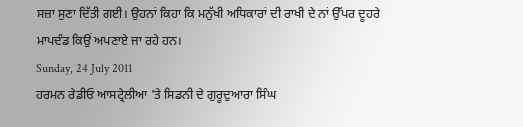ਸਜ਼ਾ ਸੁਣਾ ਦਿੱਤੀ ਗਈ। ਉਹਨਾਂ ਕਿਹਾ ਕਿ ਮਨੁੱਖੀ ਅਧਿਕਾਰਾਂ ਦੀ ਰਾਖੀ ਦੇ ਨਾਂ ਉੱਪਰ ਦੂਹਰੇ ਮਾਪਦੰਡ ਕਿਉਂ ਅਪਣਾਏ ਜਾ ਰਹੇ ਹਨ।
Sunday, 24 July 2011
ਹਰਮਨ ਰੇਡੀਓ ਆਸਟ੍ਰੇਲੀਆ 'ਤੇ ਸਿਡਨੀ ਦੇ ਗੁਰੂਦੁਆਰਾ ਸਿੰਘ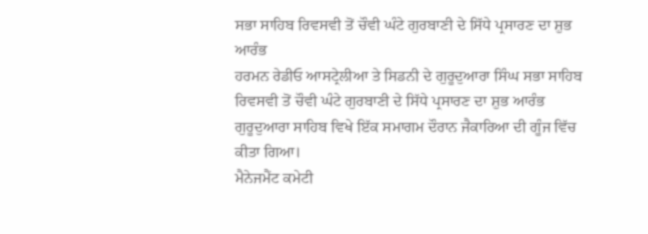ਸਭਾ ਸਾਹਿਬ ਰਿਵਸਵੀ ਤੋਂ ਚੌਵੀ ਘੰਟੇ ਗੁਰਬਾਣੀ ਦੇ ਸਿੱਧੇ ਪ੍ਰਸਾਰਣ ਦਾ ਸ਼ੁਭ ਆਰੰਭ
ਹਰਮਨ ਰੇਡੀਓ ਆਸਟ੍ਰੇਲੀਆ ਤੇ ਸਿਡਨੀ ਦੇ ਗੁਰੂਦੁਆਰਾ ਸਿੰਘ ਸਭਾ ਸਾਹਿਬ ਰਿਵਸਵੀ ਤੋਂ ਚੌਵੀ ਘੰਟੇ ਗੁਰਬਾਣੀ ਦੇ ਸਿੱਧੇ ਪ੍ਰਸਾਰਣ ਦਾ ਸ਼ੁਭ ਆਰੰਭ ਗੁਰੂਦੁਆਰਾ ਸਾਹਿਬ ਵਿਖੇ ਇੱਕ ਸਮਾਗਮ ਦੌਰਾਨ ਜੈਕਾਰਿਆ ਦੀ ਗੂੰਜ ਵਿੱਚ ਕੀਤਾ ਗਿਆ।
ਮੈਨੇਜਮੈਂਟ ਕਮੇਟੀ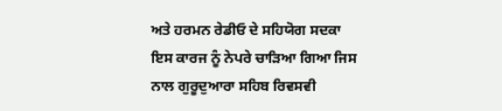ਅਤੇ ਹਰਮਨ ਰੇਡੀਓ ਦੇ ਸਹਿਯੋਗ ਸਦਕਾ ਇਸ ਕਾਰਜ ਨੂੰ ਨੇਪਰੇ ਚਾੜਿਆ ਗਿਆ ਜਿਸ ਨਾਲ ਗੁਰੂਦੁਆਰਾ ਸਹਿਬ ਰਿਵਸਵੀ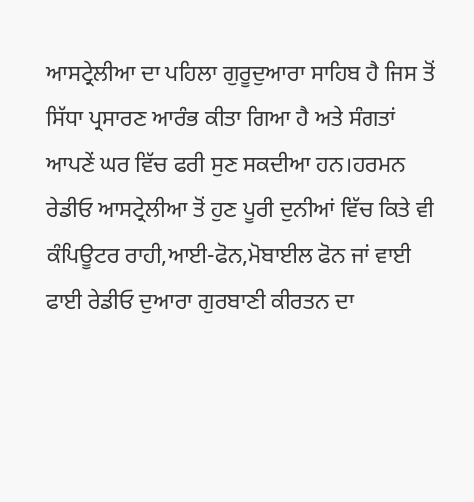ਆਸਟ੍ਰੇਲੀਆ ਦਾ ਪਹਿਲਾ ਗੁਰੂਦੁਆਰਾ ਸਾਹਿਬ ਹੈ ਜਿਸ ਤੋਂ ਸਿੱਧਾ ਪ੍ਰਸਾਰਣ ਆਰੰਭ ਕੀਤਾ ਗਿਆ ਹੈ ਅਤੇ ਸੰਗਤਾਂ ਆਪਣੇਂ ਘਰ ਵਿੱਚ ਫਰੀ ਸੁਣ ਸਕਦੀਆ ਹਨ।ਹਰਮਨ ਰੇਡੀਓ ਆਸਟ੍ਰੇਲੀਆ ਤੋਂ ਹੁਣ ਪੂਰੀ ਦੁਨੀਆਂ ਵਿੱਚ ਕਿਤੇ ਵੀ ਕੰਪਿਊਟਰ ਰਾਹੀ,ਆਈ-ਫੋਨ,ਮੋਬਾਈਲ ਫੋਨ ਜਾਂ ਵਾਈ ਫਾਈ ਰੇਡੀਓ ਦੁਆਰਾ ਗੁਰਬਾਣੀ ਕੀਰਤਨ ਦਾ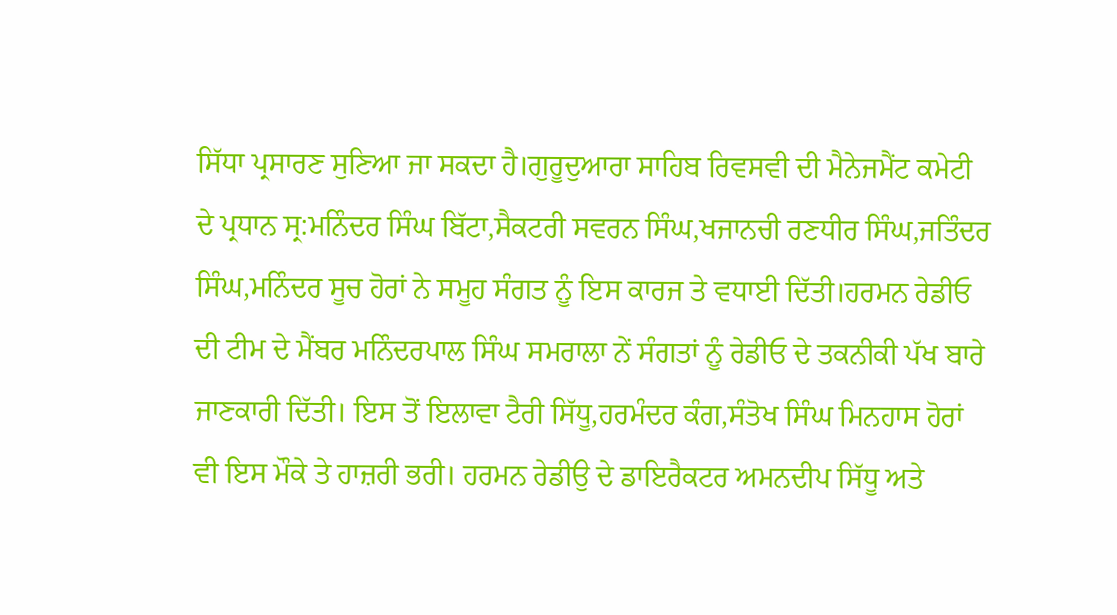ਸਿੱਧਾ ਪ੍ਰਸਾਰਣ ਸੁਣਿਆ ਜਾ ਸਕਦਾ ਹੈ।ਗੁਰੂਦੁਆਰਾ ਸਾਹਿਬ ਰਿਵਸਵੀ ਦੀ ਮੈਨੇਜਮੈਂਟ ਕਮੇਟੀ ਦੇ ਪ੍ਰਧਾਨ ਸ੍ਰ:ਮਨਿੰਦਰ ਸਿੰਘ ਬਿੱਟਾ,ਸੈਕਟਰੀ ਸਵਰਨ ਸਿੰਘ,ਖਜਾਨਚੀ ਰਣਧੀਰ ਸਿੰਘ,ਜਤਿੰਦਰ ਸਿੰਘ,ਮਨਿੰਦਰ ਸੂਚ ਹੋਰਾਂ ਨੇ ਸਮੂਹ ਸੰਗਤ ਨੂੰ ਇਸ ਕਾਰਜ ਤੇ ਵਧਾਈ ਦਿੱਤੀ।ਹਰਮਨ ਰੇਡੀਓ ਦੀ ਟੀਮ ਦੇ ਮੈਂਬਰ ਮਨਿੰਦਰਪਾਲ ਸਿੰਘ ਸਮਰਾਲਾ ਨੇਂ ਸੰਗਤਾਂ ਨੂੰ ਰੇਡੀਓ ਦੇ ਤਕਨੀਕੀ ਪੱਖ ਬਾਰੇ ਜਾਣਕਾਰੀ ਦਿੱਤੀ। ਇਸ ਤੋਂ ਇਲਾਵਾ ਟੈਰੀ ਸਿੱਧੂ,ਹਰਮੰਦਰ ਕੰਗ,ਸੰਤੋਖ ਸਿੰਘ ਮਿਨਹਾਸ ਹੋਰਾਂ ਵੀ ਇਸ ਮੌਕੇ ਤੇ ਹਾਜ਼ਰੀ ਭਰੀ। ਹਰਮਨ ਰੇਡੀਉ ਦੇ ਡਾਇਰੈਕਟਰ ਅਮਨਦੀਪ ਸਿੱਧੂ ਅਤੇ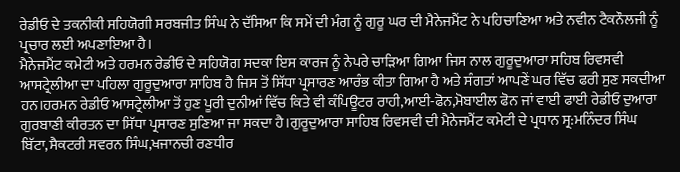ਰੇਡੀਓ ਦੇ ਤਕਨੀਕੀ ਸਹਿਯੋਗੀ ਸਰਬਜੀਤ ਸਿੰਘ ਨੇ ਦੱਸਿਆ ਕਿ ਸਮੇਂ ਦੀ ਮੰਗ ਨੂੰ ਗੁਰੂ ਘਰ ਦੀ ਮੈਨੇਜਮੈਂਟ ਨੇ ਪਹਿਚਾਣਿਆ ਅਤੇ ਨਵੀਨ ਟੈਕਨੌਲਜੀ ਨੂੰ ਪ੍ਰਚਾਰ ਲਈ ਅਪਣਾਇਆ ਹੈ।
ਮੈਨੇਜਮੈਂਟ ਕਮੇਟੀ ਅਤੇ ਹਰਮਨ ਰੇਡੀਓ ਦੇ ਸਹਿਯੋਗ ਸਦਕਾ ਇਸ ਕਾਰਜ ਨੂੰ ਨੇਪਰੇ ਚਾੜਿਆ ਗਿਆ ਜਿਸ ਨਾਲ ਗੁਰੂਦੁਆਰਾ ਸਹਿਬ ਰਿਵਸਵੀ ਆਸਟ੍ਰੇਲੀਆ ਦਾ ਪਹਿਲਾ ਗੁਰੂਦੁਆਰਾ ਸਾਹਿਬ ਹੈ ਜਿਸ ਤੋਂ ਸਿੱਧਾ ਪ੍ਰਸਾਰਣ ਆਰੰਭ ਕੀਤਾ ਗਿਆ ਹੈ ਅਤੇ ਸੰਗਤਾਂ ਆਪਣੇਂ ਘਰ ਵਿੱਚ ਫਰੀ ਸੁਣ ਸਕਦੀਆ ਹਨ।ਹਰਮਨ ਰੇਡੀਓ ਆਸਟ੍ਰੇਲੀਆ ਤੋਂ ਹੁਣ ਪੂਰੀ ਦੁਨੀਆਂ ਵਿੱਚ ਕਿਤੇ ਵੀ ਕੰਪਿਊਟਰ ਰਾਹੀ,ਆਈ-ਫੋਨ,ਮੋਬਾਈਲ ਫੋਨ ਜਾਂ ਵਾਈ ਫਾਈ ਰੇਡੀਓ ਦੁਆਰਾ ਗੁਰਬਾਣੀ ਕੀਰਤਨ ਦਾ ਸਿੱਧਾ ਪ੍ਰਸਾਰਣ ਸੁਣਿਆ ਜਾ ਸਕਦਾ ਹੈ।ਗੁਰੂਦੁਆਰਾ ਸਾਹਿਬ ਰਿਵਸਵੀ ਦੀ ਮੈਨੇਜਮੈਂਟ ਕਮੇਟੀ ਦੇ ਪ੍ਰਧਾਨ ਸ੍ਰ:ਮਨਿੰਦਰ ਸਿੰਘ ਬਿੱਟਾ,ਸੈਕਟਰੀ ਸਵਰਨ ਸਿੰਘ,ਖਜਾਨਚੀ ਰਣਧੀਰ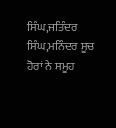ਸਿੰਘ,ਜਤਿੰਦਰ ਸਿੰਘ,ਮਨਿੰਦਰ ਸੂਚ ਹੋਰਾਂ ਨੇ ਸਮੂਹ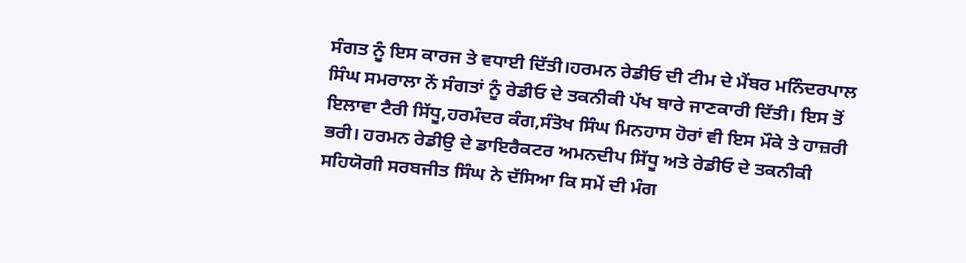ਸੰਗਤ ਨੂੰ ਇਸ ਕਾਰਜ ਤੇ ਵਧਾਈ ਦਿੱਤੀ।ਹਰਮਨ ਰੇਡੀਓ ਦੀ ਟੀਮ ਦੇ ਮੈਂਬਰ ਮਨਿੰਦਰਪਾਲ ਸਿੰਘ ਸਮਰਾਲਾ ਨੇਂ ਸੰਗਤਾਂ ਨੂੰ ਰੇਡੀਓ ਦੇ ਤਕਨੀਕੀ ਪੱਖ ਬਾਰੇ ਜਾਣਕਾਰੀ ਦਿੱਤੀ। ਇਸ ਤੋਂ ਇਲਾਵਾ ਟੈਰੀ ਸਿੱਧੂ,ਹਰਮੰਦਰ ਕੰਗ,ਸੰਤੋਖ ਸਿੰਘ ਮਿਨਹਾਸ ਹੋਰਾਂ ਵੀ ਇਸ ਮੌਕੇ ਤੇ ਹਾਜ਼ਰੀ ਭਰੀ। ਹਰਮਨ ਰੇਡੀਉ ਦੇ ਡਾਇਰੈਕਟਰ ਅਮਨਦੀਪ ਸਿੱਧੂ ਅਤੇ ਰੇਡੀਓ ਦੇ ਤਕਨੀਕੀ ਸਹਿਯੋਗੀ ਸਰਬਜੀਤ ਸਿੰਘ ਨੇ ਦੱਸਿਆ ਕਿ ਸਮੇਂ ਦੀ ਮੰਗ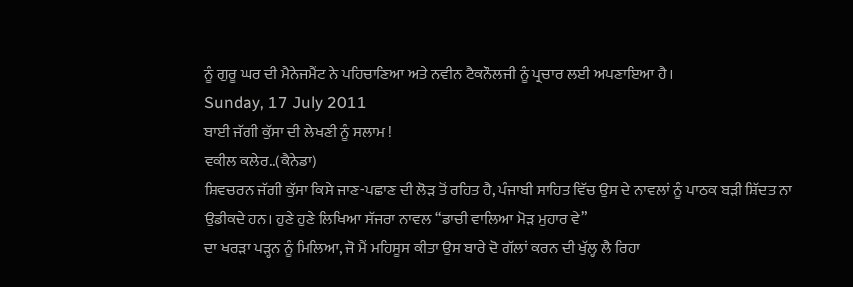ਨੂੰ ਗੁਰੂ ਘਰ ਦੀ ਮੈਨੇਜਮੈਂਟ ਨੇ ਪਹਿਚਾਣਿਆ ਅਤੇ ਨਵੀਨ ਟੈਕਨੌਲਜੀ ਨੂੰ ਪ੍ਰਚਾਰ ਲਈ ਅਪਣਾਇਆ ਹੈ।
Sunday, 17 July 2011
ਬਾਈ ਜੱਗੀ ਕੁੱਸਾ ਦੀ ਲੇਖਣੀ ਨੂੰ ਸਲਾਮ !
ਵਕੀਲ ਕਲੇਰ..(ਕੈਨੇਡਾ)
ਸ਼ਿਵਚਰਨ ਜੱਗੀ ਕੁੱਸਾ ਕਿਸੇ ਜਾਣ-ਪਛਾਣ ਦੀ ਲੋੜ ਤੋਂ ਰਹਿਤ ਹੈ, ਪੰਜਾਬੀ ਸਾਹਿਤ ਵਿੱਚ ਉਸ ਦੇ ਨਾਵਲਾਂ ਨੂੰ ਪਾਠਕ ਬੜੀ ਸ਼ਿੱਦਤ ਨਾ ਉਡੀਕਦੇ ਹਨ। ਹੁਣੇ ਹੁਣੇ ਲਿਖਿਆ ਸੱਜਰਾ ਨਾਵਲ “ਡਾਚੀ ਵਾਲਿਆ ਮੋੜ ਮੁਹਾਰ ਵੇ”
ਦਾ ਖਰੜਾ ਪੜ੍ਹਨ ਨੂੰ ਮਿਲਿਆ, ਜੋ ਮੈਂ ਮਹਿਸੂਸ ਕੀਤਾ ਉਸ ਬਾਰੇ ਦੋ ਗੱਲਾਂ ਕਰਨ ਦੀ ਖੁੱਲ੍ਹ ਲੈ ਰਿਹਾ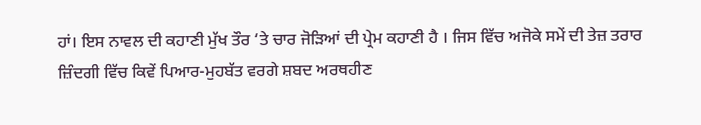ਹਾਂ। ਇਸ ਨਾਵਲ ਦੀ ਕਹਾਣੀ ਮੁੱਖ ਤੌਰ ‘ਤੇ ਚਾਰ ਜੋੜਿਆਂ ਦੀ ਪ੍ਰੇਮ ਕਹਾਣੀ ਹੈ । ਜਿਸ ਵਿੱਚ ਅਜੋਕੇ ਸਮੇਂ ਦੀ ਤੇਜ਼ ਤਰਾਰ ਜ਼ਿੰਦਗੀ ਵਿੱਚ ਕਿਵੇਂ ਪਿਆਰ-ਮੁਹਬੱਤ ਵਰਗੇ ਸ਼ਬਦ ਅਰਥਹੀਣ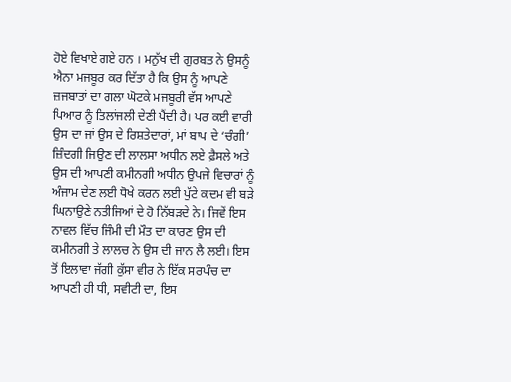ਹੋਏ ਵਿਖਾਏ ਗਏ ਹਨ । ਮਨੁੱਖ ਦੀ ਗੁਰਬਤ ਨੇ ਉਸਨੂੰ ਐਨਾ ਮਜਬੂਰ ਕਰ ਦਿੱਤਾ ਹੈ ਕਿ ਉਸ ਨੂੰ ਆਪਣੇ ਜ਼ਜਬਾਤਾਂ ਦਾ ਗਲਾ ਘੋਟਕੇ ਮਜਬੂਰੀ ਵੱਸ ਆਪਣੇ ਪਿਆਰ ਨੂੰ ਤਿਲਾਂਜਲੀ ਦੇਣੀ ਪੈਂਦੀ ਹੈ। ਪਰ ਕਈ ਵਾਰੀ ਉਸ ਦਾ ਜਾਂ ਉਸ ਦੇ ਰਿਸ਼ਤੇਦਾਰਾਂ, ਮਾਂ ਬਾਪ ਦੇ ‘ਚੰਗੀ’ ਜ਼ਿੰਦਗੀ ਜਿਉਣ ਦੀ ਲਾਲਸਾ ਅਧੀਨ ਲਏ ਫ਼ੈਸਲੇ ਅਤੇ ਉਸ ਦੀ ਆਪਣੀ ਕਮੀਨਗੀ ਅਧੀਨ ਉਪਜੇ ਵਿਚਾਰਾਂ ਨੂੰ ਅੰਜਾਮ ਦੇਣ ਲਈ ਧੋਖੇ ਕਰਨ ਲਈ ਪੁੱਟੇ ਕਦਮ ਵੀ ਬੜੇ ਘਿਨਾਉਣੇ ਨਤੀਜਿਆਂ ਦੇ ਹੋ ਨਿੱਬੜਦੇ ਨੇ। ਜਿਵੇਂ ਇਸ ਨਾਵਲ ਵਿੱਚ ਜਿੰਮੀ ਦੀ ਮੌਤ ਦਾ ਕਾਰਣ ਉਸ ਦੀ ਕਮੀਨਗੀ ਤੇ ਲਾਲਚ ਨੇ ਉਸ ਦੀ ਜਾਨ ਲੈ ਲਈ। ਇਸ ਤੋਂ ਇਲਾਵਾ ਜੱਗੀ ਕੁੱਸਾ ਵੀਰ ਨੇ ਇੱਕ ਸਰਪੰਚ ਦਾ ਆਪਣੀ ਹੀ ਧੀ, ਸਵੀਟੀ ਦਾ, ਇਸ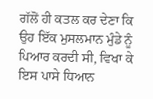ਗੱਲੋਂ ਹੀ ਕਤਲ ਕਰ ਦੇਣਾ ਕਿ ਉਹ ਇੱਕ ਮੁਸਲਮਾਨ ਮੁੰਡੇ ਨੂੰ ਪਿਆਰ ਕਰਦੀ ਸੀ, ਵਿਖਾ ਕੇ ਇਸ ਪਾਸੇ ਧਿਆਨ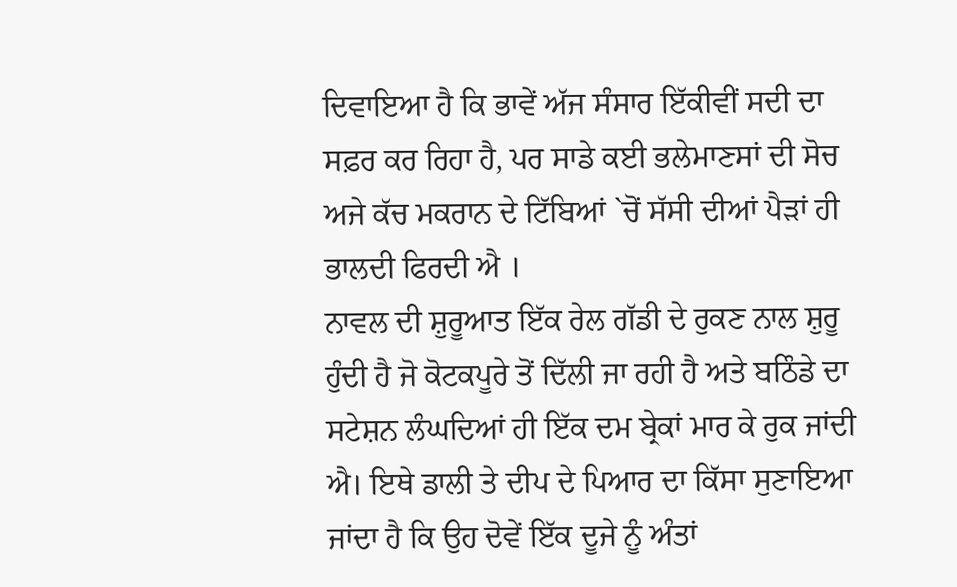ਦਿਵਾਇਆ ਹੈ ਕਿ ਭਾਵੇਂ ਅੱਜ ਸੰਸਾਰ ਇੱਕੀਵੀਂ ਸਦੀ ਦਾ ਸਫ਼ਰ ਕਰ ਰਿਹਾ ਹੈ, ਪਰ ਸਾਡੇ ਕਈ ਭਲੇਮਾਣਸਾਂ ਦੀ ਸੋਚ ਅਜੇ ਕੱਚ ਮਕਰਾਨ ਦੇ ਟਿੱਬਿਆਂ `ਚੋਂ ਸੱਸੀ ਦੀਆਂ ਪੈੜਾਂ ਹੀ ਭਾਲਦੀ ਫਿਰਦੀ ਐ ।
ਨਾਵਲ ਦੀ ਸ਼ੁਰੂਆਤ ਇੱਕ ਰੇਲ ਗੱਡੀ ਦੇ ਰੁਕਣ ਨਾਲ ਸ਼ੁਰੂ ਹੁੰਦੀ ਹੈ ਜੋ ਕੋਟਕਪੂਰੇ ਤੋਂ ਦਿੱਲੀ ਜਾ ਰਹੀ ਹੈ ਅਤੇ ਬਠਿੰਡੇ ਦਾ ਸਟੇਸ਼ਨ ਲੰਘਦਿਆਂ ਹੀ ਇੱਕ ਦਮ ਬ੍ਰੇਕਾਂ ਮਾਰ ਕੇ ਰੁਕ ਜਾਂਦੀ ਐ। ਇਥੇ ਡਾਲੀ ਤੇ ਦੀਪ ਦੇ ਪਿਆਰ ਦਾ ਕਿੱਸਾ ਸੁਣਾਇਆ ਜਾਂਦਾ ਹੈ ਕਿ ਉਹ ਦੋਵੇਂ ਇੱਕ ਦੂਜੇ ਨੂੰ ਅੰਤਾਂ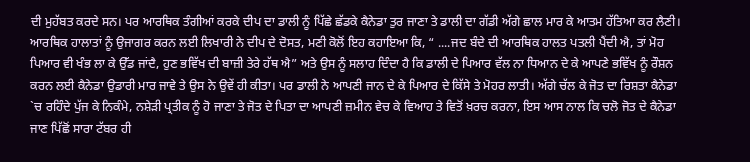ਦੀ ਮੁਹੱਬਤ ਕਰਦੇ ਸਨ। ਪਰ ਆਰਥਿਕ ਤੰਗੀਆਂ ਕਰਕੇ ਦੀਪ ਦਾ ਡਾਲੀ ਨੂੰ ਪਿੱਛੇ ਛੱਡਕੇ ਕੈਨੇਡਾ ਤੁਰ ਜਾਣਾ ਤੇ ਡਾਲੀ ਦਾ ਗੱਡੀ ਅੱਗੇ ਛਾਲ ਮਾਰ ਕੇ ਆਤਮ ਹੱਤਿਆ ਕਰ ਲੈਣੀ। ਆਰਥਿਕ ਹਾਲਾਤਾਂ ਨੂੰ ਉਜਾਗਰ ਕਰਨ ਲਈ ਲਿਖਾਰੀ ਨੇ ਦੀਪ ਦੇ ਦੋਸਤ, ਮਣੀ ਕੋਲੋਂ ਇਹ ਕਹਾਇਆ ਕਿ, “ ....ਜਦ ਬੰਦੇ ਦੀ ਆਰਥਿਕ ਹਾਲਤ ਪਤਲੀ ਪੈਂਦੀ ਐ, ਤਾਂ ਮੋਹ ਪਿਆਰ ਵੀ ਖੰਭ ਲਾ ਕੇ ਉੱਡ ਜਾਂਦੈ, ਹੁਣ ਭਵਿੱਖ ਦੀ ਬਾਜ਼ੀ ਤੇਰੇ ਹੱਥ ਐ” ਅਤੇ ਉਸ ਨੂੰ ਸਲਾਹ ਦਿੰਦਾ ਹੈ ਕਿ ਡਾਲੀ ਦੇ ਪਿਆਰ ਵੱਲ ਨਾ ਧਿਆਨ ਦੇ ਕੇ ਆਪਣੇ ਭਵਿੱਖ ਨੂੰ ਰੌਸ਼ਨ ਕਰਨ ਲਈ ਕੈਨੇਡਾ ਉਡਾਰੀ ਮਾਰ ਜਾਵੇ ਤੇ ਉਸ ਨੇ ਉਵੇਂ ਹੀ ਕੀਤਾ। ਪਰ ਡਾਲੀ ਨੇ ਆਪਣੀ ਜਾਨ ਦੇ ਕੇ ਪਿਆਰ ਦੇ ਕਿੱਸੇ ਤੇ ਮੋਹਰ ਲਾਤੀ। ਅੱਗੇ ਚੱਲ ਕੇ ਜੋਤ ਦਾ ਰਿਸ਼ਤਾ ਕੈਨੇਡਾ `ਚ ਰਹਿੰਦੇ ਪੁੱਜ ਕੇ ਨਿਕੰਮੇ, ਨਸ਼ੇੜੀ ਪ੍ਰਤੀਕ ਨੂੰ ਹੋ ਜਾਣਾ ਤੇ ਜੋਤ ਦੇ ਪਿਤਾ ਦਾ ਆਪਣੀ ਜ਼ਮੀਨ ਵੇਚ ਕੇ ਵਿਆਹ ਤੇ ਵਿਤੋਂ ਖ਼ਰਚ ਕਰਨਾ, ਇਸ ਆਸ ਨਾਲ ਕਿ ਚਲੋ ਜੋਤ ਦੇ ਕੈਨੇਡਾ ਜਾਣ ਪਿੱਛੋਂ ਸਾਰਾ ਟੱਬਰ ਹੀ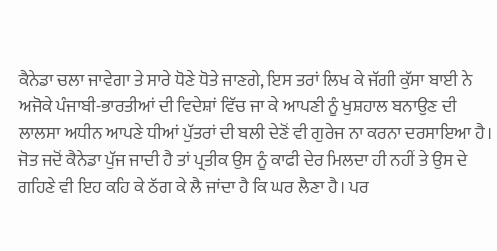ਕੈਨੇਡਾ ਚਲਾ ਜਾਵੇਗਾ ਤੇ ਸਾਰੇ ਧੋਣੇ ਧੋਤੇ ਜਾਣਗੇ, ਇਸ ਤਰਾਂ ਲਿਖ ਕੇ ਜੱਗੀ ਕੁੱਸਾ ਬਾਈ ਨੇ
ਅਜੋਕੇ ਪੰਜਾਬੀ-ਭਾਰਤੀਆਂ ਦੀ ਵਿਦੇਸ਼ਾਂ ਵਿੱਚ ਜਾ ਕੇ ਆਪਣੀ ਨੂੰ ਖੁਸ਼ਹਾਲ ਬਨਾਉਣ ਦੀ ਲਾਲਸਾ ਅਧੀਨ ਆਪਣੇ ਧੀਆਂ ਪੁੱਤਰਾਂ ਦੀ ਬਲੀ ਦੇਣੋਂ ਵੀ ਗੁਰੇਜ ਨਾ ਕਰਨਾ ਦਰਸਾਇਆ ਹੈ।
ਜੋਤ ਜਦੋਂ ਕੈਨੇਡਾ ਪੁੱਜ ਜਾਦੀ ਹੈ ਤਾਂ ਪ੍ਰਤੀਕ ਉਸ ਨੂੰ ਕਾਫੀ ਦੇਰ ਮਿਲਦਾ ਹੀ ਨਹੀਂ ਤੇ ਉਸ ਦੇ ਗਹਿਣੇ ਵੀ ਇਹ ਕਹਿ ਕੇ ਠੱਗ ਕੇ ਲੈ ਜਾਂਦਾ ਹੈ ਕਿ ਘਰ ਲੈਣਾ ਹੈ। ਪਰ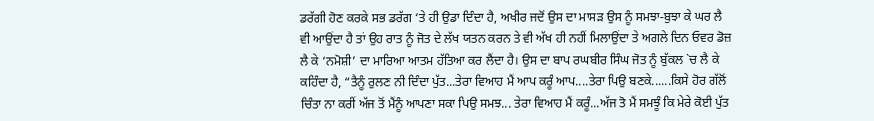ਡਰੱਗੀ ਹੋਣ ਕਰਕੇ ਸਭ ਡਰੱਗ ‘ਤੇ ਹੀ ਉਡਾ ਦਿੰਦਾ ਹੈ, ਅਖੀਰ ਜਦੋਂ ਉਸ ਦਾ ਮਾਸੜ ਉਸ ਨੂੰ ਸਮਝਾ-ਬੁਝਾ ਕੇ ਘਰ ਲੈ ਵੀ ਆਉਂਦਾ ਹੈ ਤਾਂ ਉਹ ਰਾਤ ਨੂੰ ਜੋਤ ਦੇ ਲੱਖ ਯਤਨ ਕਰਨ ਤੇ ਵੀ ਅੱਖ ਹੀ ਨਹੀਂ ਮਿਲਾਉਂਦਾ ਤੇ ਅਗਲੇ ਦਿਨ ਓਵਰ ਡੋਜ਼ ਲੈ ਕੇ ‘ਨਮੋਸ਼ੀ’ ਦਾ ਮਾਰਿਆ ਆਤਮ ਹੱਤਿਆ ਕਰ ਲੈਂਦਾ ਹੈ। ਉਸ ਦਾ ਬਾਪ ਰਘਬੀਰ ਸਿੰਘ ਜੋਤ ਨੂੰ ਬੁੱਕਲ `ਚ ਲੈ ਕੇ ਕਹਿੰਦਾ ਹੈ, “ਤੈਨੂੰ ਰੁਲਣ ਨੀ ਦਿੰਦਾ ਪੁੱਤ...ਤੇਰਾ ਵਿਆਹ ਮੈਂ ਆਪ ਕਰੂੰ ਆਪ....ਤੇਰਾ ਪਿਉ ਬਣਕੇ......ਕਿਸੇ ਹੋਰ ਗੱਲੋਂ ਚਿੰਤਾ ਨਾ ਕਰੀਂ ਅੱਜ ਤੋਂ ਮੈਂਨੂੰ ਆਪਣਾ ਸਕਾ ਪਿਉ ਸਮਝ... ਤੇਰਾ ਵਿਆਹ ਮੈਂ ਕਰੂੰ...ਅੱਜ ਤੋ ਮੈਂ ਸਮਝੂੰ ਕਿ ਮੇਰੇ ਕੋਈ ਪੁੱਤ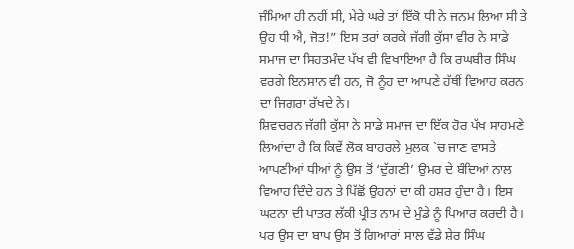ਜੰਮਿਆ ਹੀ ਨਹੀਂ ਸੀ, ਮੇਰੇ ਘਰੇ ਤਾਂ ਇੱਕੋ ਧੀ ਨੇ ਜਨਮ ਲਿਆ ਸੀ ਤੇ ਉਹ ਧੀ ਐ, ਜੋਤ!” ਇਸ ਤਰਾਂ ਕਰਕੇ ਜੱਗੀ ਕੁੱਸਾ ਵੀਰ ਨੇ ਸਾਡੇ ਸਮਾਜ ਦਾ ਸਿਹਤਮੰਦ ਪੱਖ ਵੀ ਵਿਖਾਇਆ ਹੈ ਕਿ ਰਘਬੀਰ ਸਿੰਘ ਵਰਗੇ ਇਨਸਾਨ ਵੀ ਹਨ, ਜੋ ਨੂੰਹ ਦਾ ਆਪਣੇ ਹੱਥੀਂ ਵਿਆਹ ਕਰਨ ਦਾ ਜਿਗਰਾ ਰੱਖਦੇ ਨੇ।
ਸ਼ਿਵਚਰਨ ਜੱਗੀ ਕੁੱਸਾ ਨੇ ਸਾਡੇ ਸਮਾਜ ਦਾ ਇੱਕ ਹੋਰ ਪੱਖ ਸਾਹਮਣੇ ਲਿਆਂਦਾ ਹੈ ਕਿ ਕਿਵੇਂ ਲੋਕ ਬਾਹਰਲੇ ਮੁਲਕ `ਚ ਜਾਣ ਵਾਸਤੇ ਆਪਣੀਆਂ ਧੀਆਂ ਨੂੰ ਉਸ ਤੋਂ ‘ਦੁੱਗਣੀ’ ਉਮਰ ਦੇ ਬੰਦਿਆਂ ਨਾਲ ਵਿਆਹ ਦਿੰਦੇ ਹਨ ਤੇ ਪਿੱਛੋਂ ਉਹਨਾਂ ਦਾ ਕੀ ਹਸ਼ਰ ਹੁੰਦਾ ਹੈ। ਇਸ ਘਟਨਾ ਦੀ ਪਾਤਰ ਲੱਕੀ ਪ੍ਰੀਤ ਨਾਮ ਦੇ ਮੁੰਡੇ ਨੂੰ ਪਿਆਰ ਕਰਦੀ ਹੈ। ਪਰ ਉਸ ਦਾ ਬਾਪ ਉਸ ਤੋਂ ਗਿਆਰਾਂ ਸਾਲ ਵੱਡੇ ਸ਼ੇਰ ਸਿੰਘ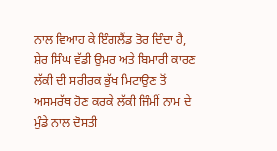ਨਾਲ ਵਿਆਹ ਕੇ ਇੰਗਲੈਂਡ ਤੋਰ ਦਿੰਦਾ ਹੈ, ਸ਼ੇਰ ਸਿੰਘ ਵੱਡੀ ਉਮਰ ਅਤੇ ਬਿਮਾਰੀ ਕਾਰਣ ਲੱਕੀ ਦੀ ਸਰੀਰਕ ਭੁੱਖ ਮਿਟਾਉਣ ਤੋਂ ਅਸਮਰੱਥ ਹੋਣ ਕਰਕੇ ਲੱਕੀ ਜਿੰਮੀਂ ਨਾਮ ਦੇ ਮੁੰਡੇ ਨਾਲ ਦੋਸਤੀ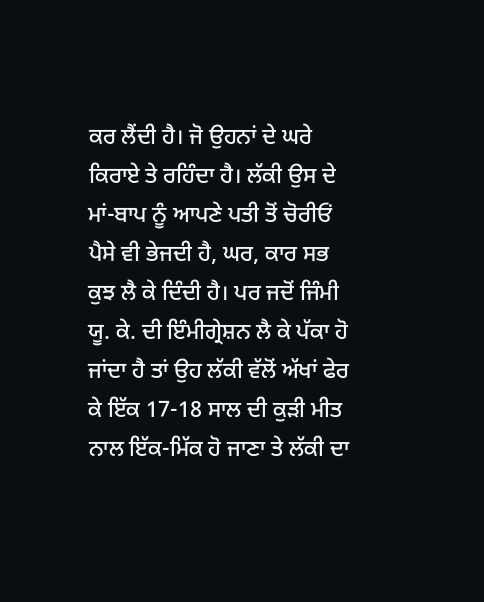ਕਰ ਲੈਂਦੀ ਹੈ। ਜੋ ਉਹਨਾਂ ਦੇ ਘਰੇ ਕਿਰਾਏ ਤੇ ਰਹਿੰਦਾ ਹੈ। ਲੱਕੀ ਉਸ ਦੇ ਮਾਂ-ਬਾਪ ਨੂੰ ਆਪਣੇ ਪਤੀ ਤੋਂ ਚੋਰੀਓਂ ਪੈਸੇ ਵੀ ਭੇਜਦੀ ਹੈ, ਘਰ, ਕਾਰ ਸਭ ਕੁਝ ਲੈ ਕੇ ਦਿੰਦੀ ਹੈ। ਪਰ ਜਦੋਂ ਜਿੰਮੀ ਯੂ. ਕੇ. ਦੀ ਇੰਮੀਗ੍ਰੇਸ਼ਨ ਲੈ ਕੇ ਪੱਕਾ ਹੋ ਜਾਂਦਾ ਹੈ ਤਾਂ ਉਹ ਲੱਕੀ ਵੱਲੋਂ ਅੱਖਾਂ ਫੇਰ ਕੇ ਇੱਕ 17-18 ਸਾਲ ਦੀ ਕੁੜੀ ਮੀਤ ਨਾਲ ਇੱਕ-ਮਿੱਕ ਹੋ ਜਾਣਾ ਤੇ ਲੱਕੀ ਦਾ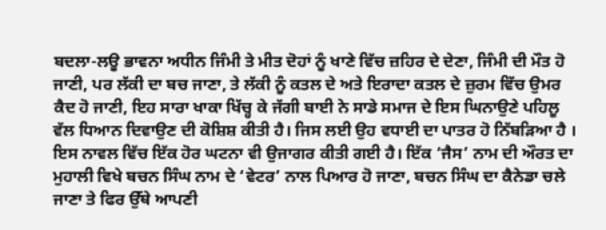ਬਦਲਾ-ਲਊ ਭਾਵਨਾ ਅਧੀਨ ਜਿੰਮੀ ਤੇ ਮੀਤ ਦੋਹਾਂ ਨੂੰ ਖਾਣੇ ਵਿੱਚ ਜ਼ਹਿਰ ਦੇ ਦੇਣਾ, ਜਿੰਮੀ ਦੀ ਮੌਤ ਹੋ ਜਾਣੀ, ਪਰ ਲੱਕੀ ਦਾ ਬਚ ਜਾਣਾ, ਤੇ ਲੱਕੀ ਨੂੰ ਕਤਲ ਦੇ ਅਤੇ ਇਰਾਦਾ ਕਤਲ ਦੇ ਜ਼ੁਰਮ ਵਿੱਚ ਉਮਰ ਕੈਦ ਹੋ ਜਾਣੀ, ਇਹ ਸਾਰਾ ਖਾਕਾ ਖਿੱਚ੍ਹ ਕੇ ਜੱਗੀ ਬਾਈ ਨੇ ਸਾਡੇ ਸਮਾਜ ਦੇ ਇਸ ਘਿਨਾਉਣੇ ਪਹਿਲੂ ਵੱਲ ਧਿਆਨ ਦਿਵਾਉਣ ਦੀ ਕੋਸ਼ਿਸ਼ ਕੀਤੀ ਹੈ। ਜਿਸ ਲਈ ਉਹ ਵਧਾਈ ਦਾ ਪਾਤਰ ਹੋ ਨਿੱਬੜਿਆ ਹੈ ।
ਇਸ ਨਾਵਲ ਵਿੱਚ ਇੱਕ ਹੋਰ ਘਟਨਾ ਵੀ ਉਜਾਗਰ ਕੀਤੀ ਗਈ ਹੈ। ਇੱਕ ‘ਜੈਸ’ ਨਾਮ ਦੀ ਔਰਤ ਦਾ ਮੁਹਾਲੀ ਵਿਖੇ ਬਚਨ ਸਿੰਘ ਨਾਮ ਦੇ ‘ਵੇਟਰ’ ਨਾਲ ਪਿਆਰ ਹੋ ਜਾਣਾ, ਬਚਨ ਸਿੰਘ ਦਾ ਕੈਨੇਡਾ ਚਲੇ ਜਾਣਾ ਤੇ ਫਿਰ ਉੱਥੇ ਆਪਣੀ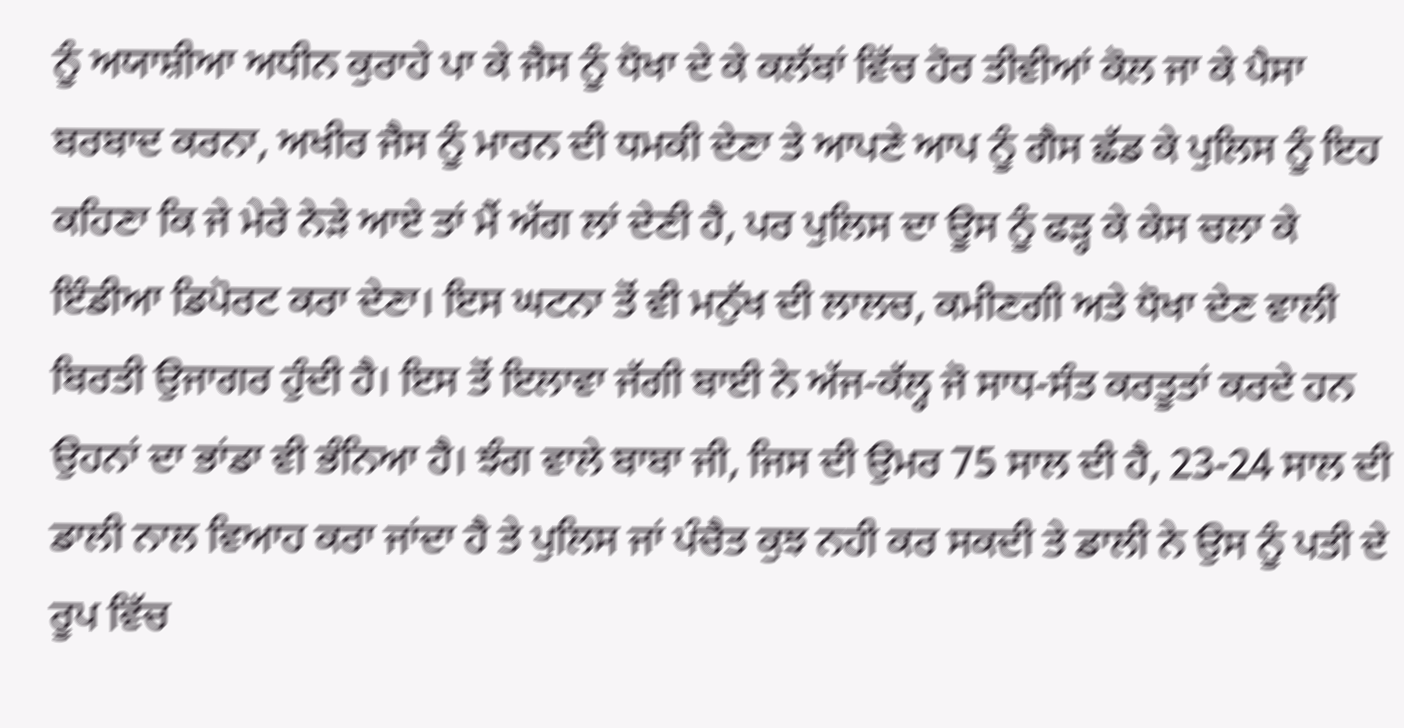ਨੂੰ ਅਯਾਸ਼ੀਆ ਅਧੀਨ ਕੁਰਾਹੇ ਪਾ ਕੇ ਜੈਸ ਨੂੰ ਧੋਖਾ ਦੇ ਕੇ ਕਲੱਬਾਂ ਵਿੱਚ ਹੋਰ ਤੀਵੀਆਂ ਕੋਲ ਜਾ ਕੇ ਪੈਸਾ ਬਰਬਾਦ ਕਰਨਾ, ਅਖੀਰ ਜੈਸ ਨੂੰ ਮਾਰਨ ਦੀ ਧਮਕੀ ਦੇਣਾ ਤੇ ਆਪਣੇ ਆਪ ਨੂੰ ਗੈਸ ਛੱਡ ਕੇ ਪੁਲਿਸ ਨੂੰ ਇਹ ਕਹਿਣਾ ਕਿ ਜੇ ਮੇਰੇ ਨੇੜੇ ਆਏ ਤਾਂ ਮੈਂ ਅੱਗ ਲਾਂ ਦੇਣੀ ਹੈ, ਪਰ ਪੁਲਿਸ ਦਾ ਊਸ ਨੂੰ ਫੜ੍ਹ ਕੇ ਕੇਸ ਚਲਾ ਕੇ ਇੰਡੀਆ ਡਿਪੋਰਟ ਕਰਾ ਦੇਣਾ। ਇਸ ਘਟਨਾ ਤੋਂ ਵੀ ਮਨੁੱਖ ਦੀ ਲਾਲਚ, ਕਮੀਣਗੀ ਅਤੇ ਧੋਖਾ ਦੇਣ ਵਾਲੀ ਬਿਰਤੀ ਉਜਾਗਰ ਹੁੰਦੀ ਹੈ। ਇਸ ਤੋਂ ਇਲਾਵਾ ਜੱਗੀ ਬਾਈ ਨੇ ਅੱਜ-ਕੱਲ੍ਹ ਜੋ ਸਾਧ-ਸੰਤ ਕਰਤੂਤਾਂ ਕਰਦੇ ਹਨ ਉਹਨਾਂ ਦਾ ਭਾਂਡਾ ਵੀ ਭੰਨਿਆ ਹੈ। ਝੰਗ ਵਾਲੇ ਬਾਬਾ ਜੀ, ਜਿਸ ਦੀ ਉਮਰ 75 ਸਾਲ ਦੀ ਹੈ, 23-24 ਸਾਲ ਦੀ ਡਾਲੀ ਨਾਲ ਵਿਆਹ ਕਰਾ ਜਾਂਦਾ ਹੈ ਤੇ ਪੁਲਿਸ ਜਾਂ ਪੰਚੈਤ ਕੁਝ ਨਹੀ ਕਰ ਸਕਦੀ ਤੇ ਡਾਲੀ ਨੇ ਉਸ ਨੂੰ ਪਤੀ ਦੇ ਰੂਪ ਵਿੱਚ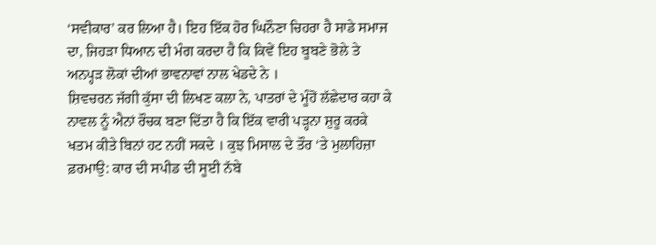‘ਸਵੀਕਾਰ’ ਕਰ ਲਿਆ ਹੈ। ਇਹ ਇੱਕ ਹੋਰ ਘਿਨੌਣਾ ਚਿਹਰਾ ਹੈ ਸਾਡੇ ਸਮਾਜ ਦਾ, ਜਿਹੜਾ ਧਿਆਨ ਦੀ ਮੰਗ ਕਰਦਾ ਹੈ ਕਿ ਕਿਵੇਂ ਇਹ ਬੂਬਣੇ ਭੋਲੇ ਤੇ ਅਨਪ੍ਹੜ ਲੋਕਾਂ ਦੀਆਂ ਭਾਵਨਾਵਾਂ ਨਾਲ ਖੇਡਦੇ ਨੇ ।
ਸ਼ਿਵਚਰਨ ਜੱਗੀ ਕੁੱਸਾ ਦੀ ਲਿਖਣ ਕਲਾ ਨੇ, ਪਾਤਰਾਂ ਦੇ ਮੂੰਹੋਂ ਲੱਛੇਦਾਰ ਕਹਾ ਕੇ ਨਾਵਲ ਨੂੰ ਐਨਾਂ ਰੌਚਕ ਬਣਾ ਦਿੱਤਾ ਹੈ ਕਿ ਇੱਕ ਵਾਰੀ ਪੜ੍ਹਨਾ ਸ਼ੁਰੂ ਕਰਕੇ ਖਤਮ ਕੀਤੇ ਬਿਨਾਂ ਹਟ ਨਹੀਂ ਸਕਦੇ । ਕੁਝ ਮਿਸਾਲ ਦੇ ਤੌਰ ‘ਤੇ ਮੁਲਾਹਿਜ਼ਾ ਫ਼ਰਮਾਉ: ਕਾਰ ਦੀ ਸਪੀਡ ਦੀ ਸੂਈ ਨੱਬੇ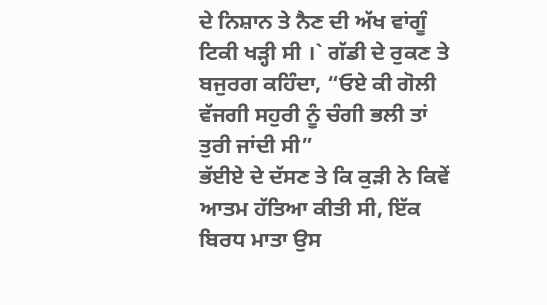ਦੇ ਨਿਸ਼ਾਨ ਤੇ ਨੈਣ ਦੀ ਅੱਖ ਵਾਂਗੂੰ ਟਿਕੀ ਖੜ੍ਹੀ ਸੀ ।` ਗੱਡੀ ਦੇ ਰੁਕਣ ਤੇ ਬਜੁਰਗ ਕਹਿੰਦਾ, “ਓਏ ਕੀ ਗੋਲੀ ਵੱਜਗੀ ਸਹੁਰੀ ਨੂੰ ਚੰਗੀ ਭਲੀ ਤਾਂ ਤੁਰੀ ਜਾਂਦੀ ਸੀ”
ਭੱਈਏ ਦੇ ਦੱਸਣ ਤੇ ਕਿ ਕੁੜੀ ਨੇ ਕਿਵੇਂ ਆਤਮ ਹੱਤਿਆ ਕੀਤੀ ਸੀ, ਇੱਕ ਬਿਰਧ ਮਾਤਾ ਉਸ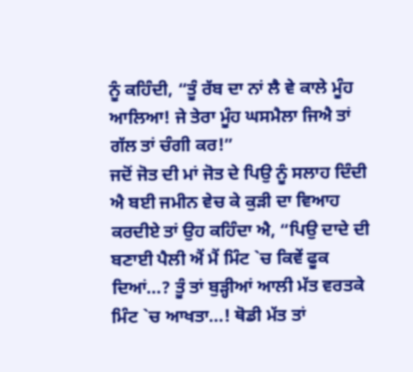ਨੂੰ ਕਹਿੰਦੀ, “ਤੂੰ ਰੱਬ ਦਾ ਨਾਂ ਲੈ ਵੇ ਕਾਲੇ ਮੂੰਹ ਆਲਿਆ! ਜੇ ਤੇਰਾ ਮੂੰਹ ਘਸਮੈਲਾ ਜਿਐ ਤਾਂ ਗੱਲ ਤਾਂ ਚੰਗੀ ਕਰ!”
ਜਦੋਂ ਜੋਤ ਦੀ ਮਾਂ ਜੋਤ ਦੇ ਪਿਉ ਨੂੰ ਸਲਾਹ ਦਿੰਦੀ ਐ ਬਈ ਜਮੀਨ ਵੇਚ ਕੇ ਕੁੜੀ ਦਾ ਵਿਆਹ ਕਰਦੀਏ ਤਾਂ ਉਹ ਕਹਿੰਦਾ ਐ, “ਪਿਉ ਦਾਦੇ ਦੀ ਬਣਾਈ ਪੈਲੀ ਐਂ ਮੈਂ ਮਿੰਟ `ਚ ਕਿਵੇਂ ਫੂਕ ਦਿਆਂ...? ਤੂੰ ਤਾਂ ਬੁੜ੍ਹੀਆਂ ਆਲੀ ਮੱਤ ਵਰਤਕੇ ਮਿੰਟ `ਚ ਆਖਤਾ...! ਥੋਡੀ ਮੱਤ ਤਾਂ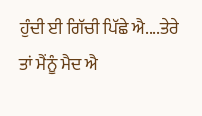ਹੁੰਦੀ ਈ ਗਿੱਚੀ ਪਿੱਛੇ ਐ....ਤੇਰੇ ਤਾਂ ਮੈਂਨੂੰ ਮੈਦ ਐ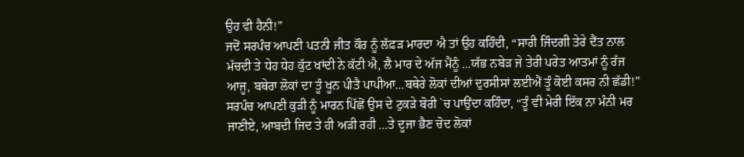ਉਹ ਵੀ ਹੈਨੀ!”
ਜਦੋਂ ਸਰਪੰਚ ਆਪਣੀ ਪਤਨੀ ਜੀਤ ਕੌਰ ਨੂੰ ਲੱਫ਼ੜ ਮਾਰਦਾ ਐ ਤਾਂ ਉਹ ਕਹਿੰਦੀ, “ਸਾਰੀ ਜਿੰਦਗੀ ਤੇਰੇ ਦੈਂਤ ਨਾਲ ਮੱਚਦੀ ਤੇ ਧੇਹ ਧੇਹ ਕੁੱਟ ਖਾਂਦੀ ਨੇ ਕੱਟੀ ਐ, ਲੈ ਮਾਰ ਦੇ ਅੱਜ ਮੈਂਨੂੰ ...ਯੱਭ ਨਬੇੜ ਜੇ ਤੇਰੀ ਪਰੇਤ ਆਤਮਾਂ ਨੂੰ ਰੱਜ ਆਜੂ, ਬਥੇਰਾ ਲੋਕਾਂ ਦਾ ਤੂੰ ਖੂਨ ਪੀਤੈ ਪਾਪੀਆ...ਬਥੇਰੇ ਲੋਕਾਂ ਦੀਆਂ ਦੁਰਸੀਸਾਂ ਲਈਐਂ ਤੂੰ ਕੋਈ ਕਸਰ ਨੀ ਛੱਡੀ!”
ਸਰਪੰਚ ਆਪਣੀ ਕੁੜੀ ਨੂੰ ਮਾਰਨ ਪਿੱਛੋਂ ਉਸ ਦੇ ਟੁਕੜੇ ਬੋਰੀ `ਚ ਪਾਉਂਦਾ ਕਹਿੰਦਾ, “ਤੂੰ ਵੀ ਮੇਰੀ ਇੱਕ ਨਾ ਮੰਨੀ ਮਰ ਜਾਣੀਏ, ਆਬਦੀ ਜਿਦ ਤੇ ਹੀ ਅੜੀ ਰਹੀ ...ਤੇ ਦੂਜਾ ਭੈਣ ਚੋਦ ਲੋਕਾਂ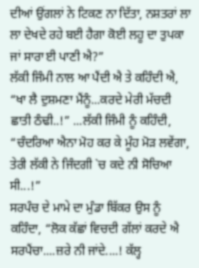ਦੀਆਂ ਉਂਗਲਾਂ ਨੇ ਟਿਕਣ ਨਾ ਦਿੱਤਾ, ਨਸ਼ਤਰਾਂ ਲਾ ਲਾ ਦੇਖਦੇ ਰਹੇ ਬਈ ਹੈਗਾ ਕੋਈ ਲਹੂ ਦਾ ਤੁਪਕਾ ਜਾਂ ਸਾਰਾ ਈ ਪਾਣੀ ਐ?”
ਲੱਕੀ ਜਿੰਮੀ ਨਾਲ ਆ ਪੈਂਦੀ ਐ ਤੇ ਕਹਿੰਦੀ ਐ, “ਖਾ ਲੈ ਦੁਸ਼ਮਣਾ ਮੈਂਨੂੰ...ਕਰਦੇ ਮੇਰੀ ਮੱਚਦੀ ਛਾਤੀ ਠੰਢੀ..!” ...ਲੱਕੀ ਜਿੰਮੀ ਨੂੰ ਕਹਿੰਦੀ, “ਚੰਦਰਿਆ ਐਨਾ ਮੋਹ ਕਰ ਕੇ ਮੂੰਹ ਮੋੜ ਲਵੇਂਗਾ, ਤੇਰੀ ਲੱਕੀ ਨੇ ਜਿੰਦਗੀ `ਚ ਕਦੇ ਨੀ ਸੋਚਿਆ ਸੀ...!”
ਸਰਪੰਚ ਦੇ ਮਾਮੇ ਦਾ ਮੁੰਡਾ ਬਿੱਕਰ ਉਸ ਨੂੰ ਕਹਿੰਦਾ, “ਲੋਕ ਕੱਛਾਂ ਵਿਚਦੀ ਗੱਲਾਂ ਕਰਦੇ ਐ ਸਰਪੈਂਚਾ....ਜ਼ਰੇ ਨੀ ਜਾਂਦੇ....! ਕੱਲ੍ਹ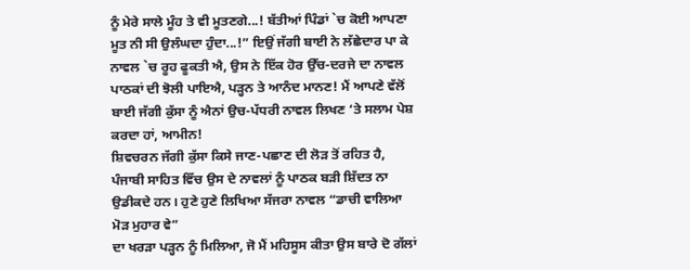ਨੂੰ ਮੇਰੇ ਸਾਲੇ ਮੂੰਹ ਤੇ ਵੀ ਮੂਤਣਗੇ...! ਬੱਤੀਆਂ ਪਿੰਡਾਂ `ਚ ਕੋਈ ਆਪਣਾ ਮੂਤ ਨੀ ਸੀ ਉਲੰਘਦਾ ਹੁੰਦਾ...!” ਇਉਂ ਜੱਗੀ ਬਾਈ ਨੇ ਲੱਛੇਦਾਰ ਪਾ ਕੇ ਨਾਵਲ `ਚ ਰੂਹ ਫੂਕਤੀ ਐ, ਉਸ ਨੇ ਇੱਕ ਹੋਰ ਉੱਚ-ਦਰਜੇ ਦਾ ਨਾਵਲ ਪਾਠਕਾਂ ਦੀ ਝੋਲੀ ਪਾਇਐ, ਪੜ੍ਹਨ ਤੇ ਆਨੰਦ ਮਾਨਣ! ਮੈਂ ਆਪਣੇ ਵੱਲੋਂ ਬਾਈ ਜੱਗੀ ਕੁੱਸਾ ਨੂੰ ਐਨਾਂ ਉਚ-ਪੱਧਰੀ ਨਾਵਲ ਲਿਖਣ ‘ਤੇ ਸਲਾਮ ਪੇਸ਼ ਕਰਦਾ ਹਾਂ, ਆਮੀਨ!
ਸ਼ਿਵਚਰਨ ਜੱਗੀ ਕੁੱਸਾ ਕਿਸੇ ਜਾਣ-ਪਛਾਣ ਦੀ ਲੋੜ ਤੋਂ ਰਹਿਤ ਹੈ, ਪੰਜਾਬੀ ਸਾਹਿਤ ਵਿੱਚ ਉਸ ਦੇ ਨਾਵਲਾਂ ਨੂੰ ਪਾਠਕ ਬੜੀ ਸ਼ਿੱਦਤ ਨਾ ਉਡੀਕਦੇ ਹਨ। ਹੁਣੇ ਹੁਣੇ ਲਿਖਿਆ ਸੱਜਰਾ ਨਾਵਲ “ਡਾਚੀ ਵਾਲਿਆ ਮੋੜ ਮੁਹਾਰ ਵੇ”
ਦਾ ਖਰੜਾ ਪੜ੍ਹਨ ਨੂੰ ਮਿਲਿਆ, ਜੋ ਮੈਂ ਮਹਿਸੂਸ ਕੀਤਾ ਉਸ ਬਾਰੇ ਦੋ ਗੱਲਾਂ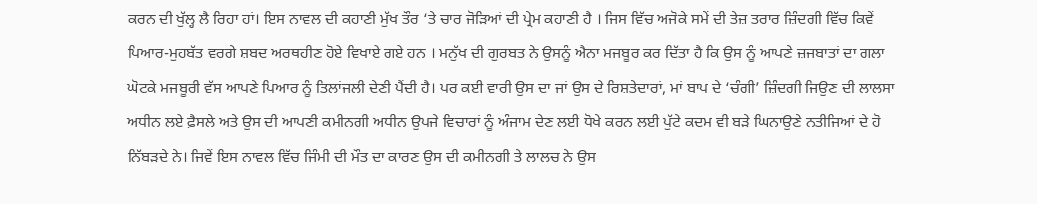ਕਰਨ ਦੀ ਖੁੱਲ੍ਹ ਲੈ ਰਿਹਾ ਹਾਂ। ਇਸ ਨਾਵਲ ਦੀ ਕਹਾਣੀ ਮੁੱਖ ਤੌਰ ‘ਤੇ ਚਾਰ ਜੋੜਿਆਂ ਦੀ ਪ੍ਰੇਮ ਕਹਾਣੀ ਹੈ । ਜਿਸ ਵਿੱਚ ਅਜੋਕੇ ਸਮੇਂ ਦੀ ਤੇਜ਼ ਤਰਾਰ ਜ਼ਿੰਦਗੀ ਵਿੱਚ ਕਿਵੇਂ ਪਿਆਰ-ਮੁਹਬੱਤ ਵਰਗੇ ਸ਼ਬਦ ਅਰਥਹੀਣ ਹੋਏ ਵਿਖਾਏ ਗਏ ਹਨ । ਮਨੁੱਖ ਦੀ ਗੁਰਬਤ ਨੇ ਉਸਨੂੰ ਐਨਾ ਮਜਬੂਰ ਕਰ ਦਿੱਤਾ ਹੈ ਕਿ ਉਸ ਨੂੰ ਆਪਣੇ ਜ਼ਜਬਾਤਾਂ ਦਾ ਗਲਾ ਘੋਟਕੇ ਮਜਬੂਰੀ ਵੱਸ ਆਪਣੇ ਪਿਆਰ ਨੂੰ ਤਿਲਾਂਜਲੀ ਦੇਣੀ ਪੈਂਦੀ ਹੈ। ਪਰ ਕਈ ਵਾਰੀ ਉਸ ਦਾ ਜਾਂ ਉਸ ਦੇ ਰਿਸ਼ਤੇਦਾਰਾਂ, ਮਾਂ ਬਾਪ ਦੇ ‘ਚੰਗੀ’ ਜ਼ਿੰਦਗੀ ਜਿਉਣ ਦੀ ਲਾਲਸਾ ਅਧੀਨ ਲਏ ਫ਼ੈਸਲੇ ਅਤੇ ਉਸ ਦੀ ਆਪਣੀ ਕਮੀਨਗੀ ਅਧੀਨ ਉਪਜੇ ਵਿਚਾਰਾਂ ਨੂੰ ਅੰਜਾਮ ਦੇਣ ਲਈ ਧੋਖੇ ਕਰਨ ਲਈ ਪੁੱਟੇ ਕਦਮ ਵੀ ਬੜੇ ਘਿਨਾਉਣੇ ਨਤੀਜਿਆਂ ਦੇ ਹੋ ਨਿੱਬੜਦੇ ਨੇ। ਜਿਵੇਂ ਇਸ ਨਾਵਲ ਵਿੱਚ ਜਿੰਮੀ ਦੀ ਮੌਤ ਦਾ ਕਾਰਣ ਉਸ ਦੀ ਕਮੀਨਗੀ ਤੇ ਲਾਲਚ ਨੇ ਉਸ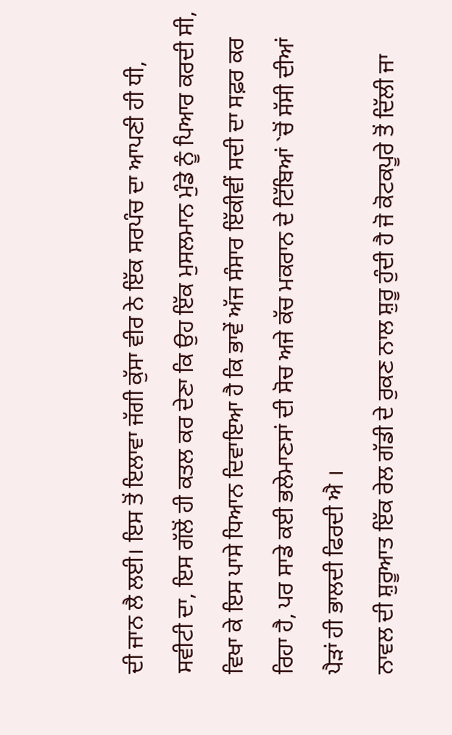ਦੀ ਜਾਨ ਲੈ ਲਈ। ਇਸ ਤੋਂ ਇਲਾਵਾ ਜੱਗੀ ਕੁੱਸਾ ਵੀਰ ਨੇ ਇੱਕ ਸਰਪੰਚ ਦਾ ਆਪਣੀ ਹੀ ਧੀ, ਸਵੀਟੀ ਦਾ, ਇਸ ਗੱਲੋਂ ਹੀ ਕਤਲ ਕਰ ਦੇਣਾ ਕਿ ਉਹ ਇੱਕ ਮੁਸਲਮਾਨ ਮੁੰਡੇ ਨੂੰ ਪਿਆਰ ਕਰਦੀ ਸੀ, ਵਿਖਾ ਕੇ ਇਸ ਪਾਸੇ ਧਿਆਨ ਦਿਵਾਇਆ ਹੈ ਕਿ ਭਾਵੇਂ ਅੱਜ ਸੰਸਾਰ ਇੱਕੀਵੀਂ ਸਦੀ ਦਾ ਸਫ਼ਰ ਕਰ ਰਿਹਾ ਹੈ, ਪਰ ਸਾਡੇ ਕਈ ਭਲੇਮਾਣਸਾਂ ਦੀ ਸੋਚ ਅਜੇ ਕੱਚ ਮਕਰਾਨ ਦੇ ਟਿੱਬਿਆਂ `ਚੋਂ ਸੱਸੀ ਦੀਆਂ ਪੈੜਾਂ ਹੀ ਭਾਲਦੀ ਫਿਰਦੀ ਐ ।
ਨਾਵਲ ਦੀ ਸ਼ੁਰੂਆਤ ਇੱਕ ਰੇਲ ਗੱਡੀ ਦੇ ਰੁਕਣ ਨਾਲ ਸ਼ੁਰੂ ਹੁੰਦੀ ਹੈ ਜੋ ਕੋਟਕਪੂਰੇ ਤੋਂ ਦਿੱਲੀ ਜਾ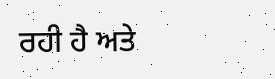ਰਹੀ ਹੈ ਅਤੇ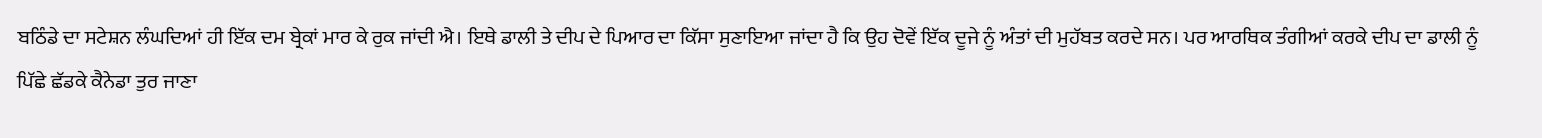ਬਠਿੰਡੇ ਦਾ ਸਟੇਸ਼ਨ ਲੰਘਦਿਆਂ ਹੀ ਇੱਕ ਦਮ ਬ੍ਰੇਕਾਂ ਮਾਰ ਕੇ ਰੁਕ ਜਾਂਦੀ ਐ। ਇਥੇ ਡਾਲੀ ਤੇ ਦੀਪ ਦੇ ਪਿਆਰ ਦਾ ਕਿੱਸਾ ਸੁਣਾਇਆ ਜਾਂਦਾ ਹੈ ਕਿ ਉਹ ਦੋਵੇਂ ਇੱਕ ਦੂਜੇ ਨੂੰ ਅੰਤਾਂ ਦੀ ਮੁਹੱਬਤ ਕਰਦੇ ਸਨ। ਪਰ ਆਰਥਿਕ ਤੰਗੀਆਂ ਕਰਕੇ ਦੀਪ ਦਾ ਡਾਲੀ ਨੂੰ ਪਿੱਛੇ ਛੱਡਕੇ ਕੈਨੇਡਾ ਤੁਰ ਜਾਣਾ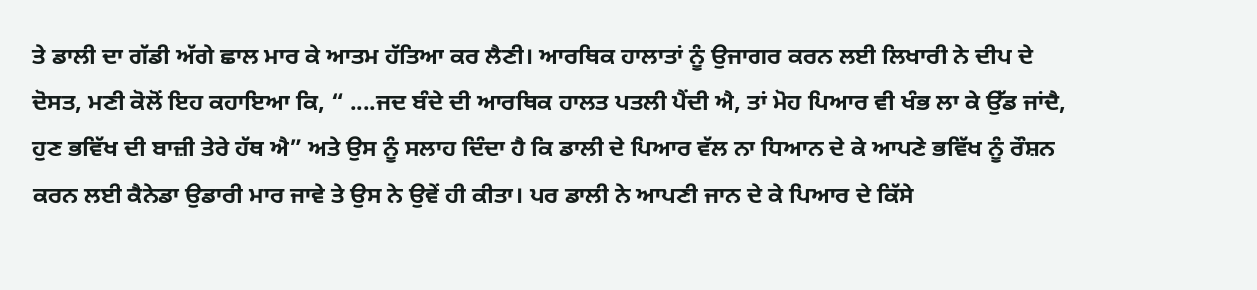ਤੇ ਡਾਲੀ ਦਾ ਗੱਡੀ ਅੱਗੇ ਛਾਲ ਮਾਰ ਕੇ ਆਤਮ ਹੱਤਿਆ ਕਰ ਲੈਣੀ। ਆਰਥਿਕ ਹਾਲਾਤਾਂ ਨੂੰ ਉਜਾਗਰ ਕਰਨ ਲਈ ਲਿਖਾਰੀ ਨੇ ਦੀਪ ਦੇ ਦੋਸਤ, ਮਣੀ ਕੋਲੋਂ ਇਹ ਕਹਾਇਆ ਕਿ, “ ....ਜਦ ਬੰਦੇ ਦੀ ਆਰਥਿਕ ਹਾਲਤ ਪਤਲੀ ਪੈਂਦੀ ਐ, ਤਾਂ ਮੋਹ ਪਿਆਰ ਵੀ ਖੰਭ ਲਾ ਕੇ ਉੱਡ ਜਾਂਦੈ, ਹੁਣ ਭਵਿੱਖ ਦੀ ਬਾਜ਼ੀ ਤੇਰੇ ਹੱਥ ਐ” ਅਤੇ ਉਸ ਨੂੰ ਸਲਾਹ ਦਿੰਦਾ ਹੈ ਕਿ ਡਾਲੀ ਦੇ ਪਿਆਰ ਵੱਲ ਨਾ ਧਿਆਨ ਦੇ ਕੇ ਆਪਣੇ ਭਵਿੱਖ ਨੂੰ ਰੌਸ਼ਨ ਕਰਨ ਲਈ ਕੈਨੇਡਾ ਉਡਾਰੀ ਮਾਰ ਜਾਵੇ ਤੇ ਉਸ ਨੇ ਉਵੇਂ ਹੀ ਕੀਤਾ। ਪਰ ਡਾਲੀ ਨੇ ਆਪਣੀ ਜਾਨ ਦੇ ਕੇ ਪਿਆਰ ਦੇ ਕਿੱਸੇ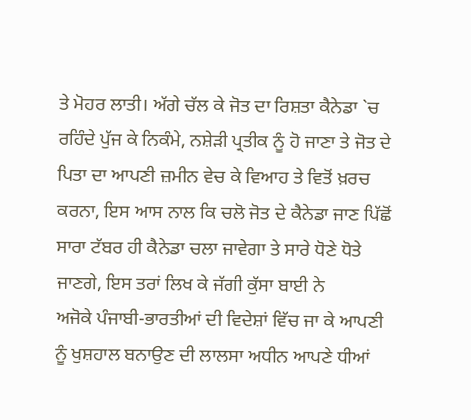ਤੇ ਮੋਹਰ ਲਾਤੀ। ਅੱਗੇ ਚੱਲ ਕੇ ਜੋਤ ਦਾ ਰਿਸ਼ਤਾ ਕੈਨੇਡਾ `ਚ ਰਹਿੰਦੇ ਪੁੱਜ ਕੇ ਨਿਕੰਮੇ, ਨਸ਼ੇੜੀ ਪ੍ਰਤੀਕ ਨੂੰ ਹੋ ਜਾਣਾ ਤੇ ਜੋਤ ਦੇ ਪਿਤਾ ਦਾ ਆਪਣੀ ਜ਼ਮੀਨ ਵੇਚ ਕੇ ਵਿਆਹ ਤੇ ਵਿਤੋਂ ਖ਼ਰਚ ਕਰਨਾ, ਇਸ ਆਸ ਨਾਲ ਕਿ ਚਲੋ ਜੋਤ ਦੇ ਕੈਨੇਡਾ ਜਾਣ ਪਿੱਛੋਂ ਸਾਰਾ ਟੱਬਰ ਹੀ ਕੈਨੇਡਾ ਚਲਾ ਜਾਵੇਗਾ ਤੇ ਸਾਰੇ ਧੋਣੇ ਧੋਤੇ ਜਾਣਗੇ, ਇਸ ਤਰਾਂ ਲਿਖ ਕੇ ਜੱਗੀ ਕੁੱਸਾ ਬਾਈ ਨੇ
ਅਜੋਕੇ ਪੰਜਾਬੀ-ਭਾਰਤੀਆਂ ਦੀ ਵਿਦੇਸ਼ਾਂ ਵਿੱਚ ਜਾ ਕੇ ਆਪਣੀ ਨੂੰ ਖੁਸ਼ਹਾਲ ਬਨਾਉਣ ਦੀ ਲਾਲਸਾ ਅਧੀਨ ਆਪਣੇ ਧੀਆਂ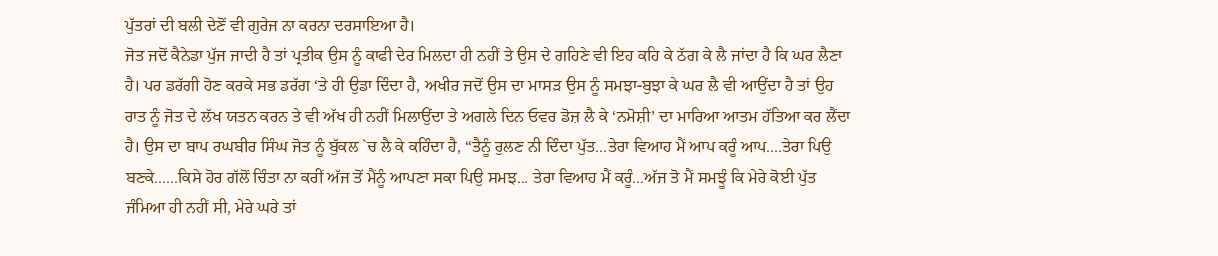ਪੁੱਤਰਾਂ ਦੀ ਬਲੀ ਦੇਣੋਂ ਵੀ ਗੁਰੇਜ ਨਾ ਕਰਨਾ ਦਰਸਾਇਆ ਹੈ।
ਜੋਤ ਜਦੋਂ ਕੈਨੇਡਾ ਪੁੱਜ ਜਾਦੀ ਹੈ ਤਾਂ ਪ੍ਰਤੀਕ ਉਸ ਨੂੰ ਕਾਫੀ ਦੇਰ ਮਿਲਦਾ ਹੀ ਨਹੀਂ ਤੇ ਉਸ ਦੇ ਗਹਿਣੇ ਵੀ ਇਹ ਕਹਿ ਕੇ ਠੱਗ ਕੇ ਲੈ ਜਾਂਦਾ ਹੈ ਕਿ ਘਰ ਲੈਣਾ ਹੈ। ਪਰ ਡਰੱਗੀ ਹੋਣ ਕਰਕੇ ਸਭ ਡਰੱਗ ‘ਤੇ ਹੀ ਉਡਾ ਦਿੰਦਾ ਹੈ, ਅਖੀਰ ਜਦੋਂ ਉਸ ਦਾ ਮਾਸੜ ਉਸ ਨੂੰ ਸਮਝਾ-ਬੁਝਾ ਕੇ ਘਰ ਲੈ ਵੀ ਆਉਂਦਾ ਹੈ ਤਾਂ ਉਹ ਰਾਤ ਨੂੰ ਜੋਤ ਦੇ ਲੱਖ ਯਤਨ ਕਰਨ ਤੇ ਵੀ ਅੱਖ ਹੀ ਨਹੀਂ ਮਿਲਾਉਂਦਾ ਤੇ ਅਗਲੇ ਦਿਨ ਓਵਰ ਡੋਜ਼ ਲੈ ਕੇ ‘ਨਮੋਸ਼ੀ’ ਦਾ ਮਾਰਿਆ ਆਤਮ ਹੱਤਿਆ ਕਰ ਲੈਂਦਾ ਹੈ। ਉਸ ਦਾ ਬਾਪ ਰਘਬੀਰ ਸਿੰਘ ਜੋਤ ਨੂੰ ਬੁੱਕਲ `ਚ ਲੈ ਕੇ ਕਹਿੰਦਾ ਹੈ, “ਤੈਨੂੰ ਰੁਲਣ ਨੀ ਦਿੰਦਾ ਪੁੱਤ...ਤੇਰਾ ਵਿਆਹ ਮੈਂ ਆਪ ਕਰੂੰ ਆਪ....ਤੇਰਾ ਪਿਉ ਬਣਕੇ......ਕਿਸੇ ਹੋਰ ਗੱਲੋਂ ਚਿੰਤਾ ਨਾ ਕਰੀਂ ਅੱਜ ਤੋਂ ਮੈਂਨੂੰ ਆਪਣਾ ਸਕਾ ਪਿਉ ਸਮਝ... ਤੇਰਾ ਵਿਆਹ ਮੈਂ ਕਰੂੰ...ਅੱਜ ਤੋ ਮੈਂ ਸਮਝੂੰ ਕਿ ਮੇਰੇ ਕੋਈ ਪੁੱਤ ਜੰਮਿਆ ਹੀ ਨਹੀਂ ਸੀ, ਮੇਰੇ ਘਰੇ ਤਾਂ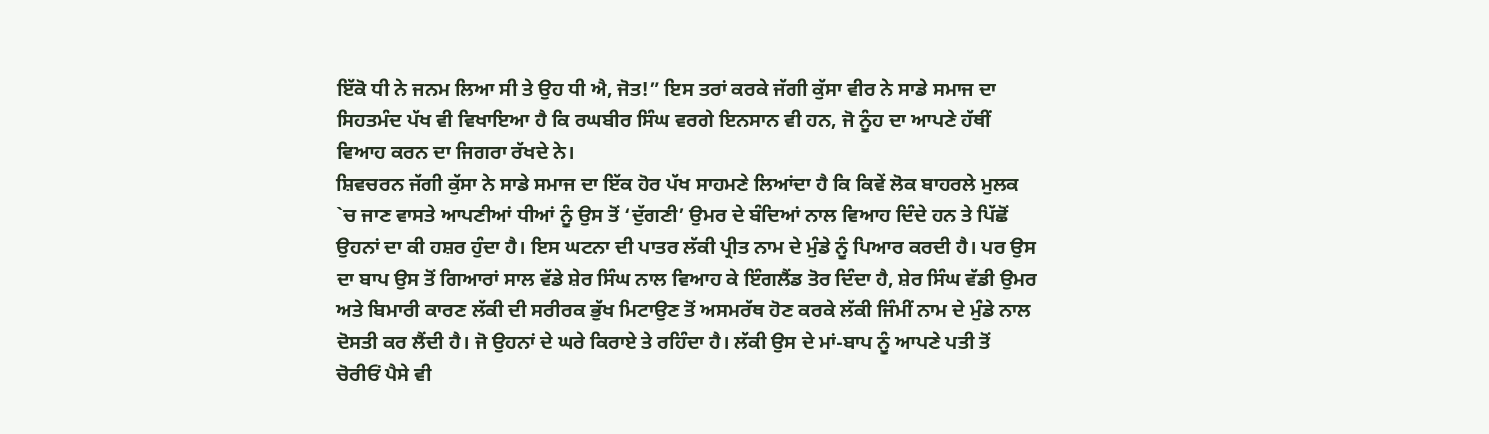ਇੱਕੋ ਧੀ ਨੇ ਜਨਮ ਲਿਆ ਸੀ ਤੇ ਉਹ ਧੀ ਐ, ਜੋਤ!” ਇਸ ਤਰਾਂ ਕਰਕੇ ਜੱਗੀ ਕੁੱਸਾ ਵੀਰ ਨੇ ਸਾਡੇ ਸਮਾਜ ਦਾ ਸਿਹਤਮੰਦ ਪੱਖ ਵੀ ਵਿਖਾਇਆ ਹੈ ਕਿ ਰਘਬੀਰ ਸਿੰਘ ਵਰਗੇ ਇਨਸਾਨ ਵੀ ਹਨ, ਜੋ ਨੂੰਹ ਦਾ ਆਪਣੇ ਹੱਥੀਂ ਵਿਆਹ ਕਰਨ ਦਾ ਜਿਗਰਾ ਰੱਖਦੇ ਨੇ।
ਸ਼ਿਵਚਰਨ ਜੱਗੀ ਕੁੱਸਾ ਨੇ ਸਾਡੇ ਸਮਾਜ ਦਾ ਇੱਕ ਹੋਰ ਪੱਖ ਸਾਹਮਣੇ ਲਿਆਂਦਾ ਹੈ ਕਿ ਕਿਵੇਂ ਲੋਕ ਬਾਹਰਲੇ ਮੁਲਕ `ਚ ਜਾਣ ਵਾਸਤੇ ਆਪਣੀਆਂ ਧੀਆਂ ਨੂੰ ਉਸ ਤੋਂ ‘ਦੁੱਗਣੀ’ ਉਮਰ ਦੇ ਬੰਦਿਆਂ ਨਾਲ ਵਿਆਹ ਦਿੰਦੇ ਹਨ ਤੇ ਪਿੱਛੋਂ ਉਹਨਾਂ ਦਾ ਕੀ ਹਸ਼ਰ ਹੁੰਦਾ ਹੈ। ਇਸ ਘਟਨਾ ਦੀ ਪਾਤਰ ਲੱਕੀ ਪ੍ਰੀਤ ਨਾਮ ਦੇ ਮੁੰਡੇ ਨੂੰ ਪਿਆਰ ਕਰਦੀ ਹੈ। ਪਰ ਉਸ ਦਾ ਬਾਪ ਉਸ ਤੋਂ ਗਿਆਰਾਂ ਸਾਲ ਵੱਡੇ ਸ਼ੇਰ ਸਿੰਘ ਨਾਲ ਵਿਆਹ ਕੇ ਇੰਗਲੈਂਡ ਤੋਰ ਦਿੰਦਾ ਹੈ, ਸ਼ੇਰ ਸਿੰਘ ਵੱਡੀ ਉਮਰ ਅਤੇ ਬਿਮਾਰੀ ਕਾਰਣ ਲੱਕੀ ਦੀ ਸਰੀਰਕ ਭੁੱਖ ਮਿਟਾਉਣ ਤੋਂ ਅਸਮਰੱਥ ਹੋਣ ਕਰਕੇ ਲੱਕੀ ਜਿੰਮੀਂ ਨਾਮ ਦੇ ਮੁੰਡੇ ਨਾਲ ਦੋਸਤੀ ਕਰ ਲੈਂਦੀ ਹੈ। ਜੋ ਉਹਨਾਂ ਦੇ ਘਰੇ ਕਿਰਾਏ ਤੇ ਰਹਿੰਦਾ ਹੈ। ਲੱਕੀ ਉਸ ਦੇ ਮਾਂ-ਬਾਪ ਨੂੰ ਆਪਣੇ ਪਤੀ ਤੋਂ ਚੋਰੀਓਂ ਪੈਸੇ ਵੀ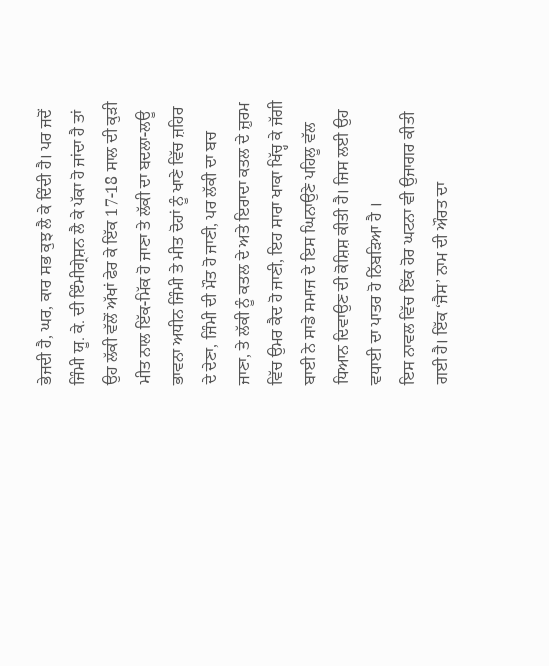ਭੇਜਦੀ ਹੈ, ਘਰ, ਕਾਰ ਸਭ ਕੁਝ ਲੈ ਕੇ ਦਿੰਦੀ ਹੈ। ਪਰ ਜਦੋਂ ਜਿੰਮੀ ਯੂ. ਕੇ. ਦੀ ਇੰਮੀਗ੍ਰੇਸ਼ਨ ਲੈ ਕੇ ਪੱਕਾ ਹੋ ਜਾਂਦਾ ਹੈ ਤਾਂ ਉਹ ਲੱਕੀ ਵੱਲੋਂ ਅੱਖਾਂ ਫੇਰ ਕੇ ਇੱਕ 17-18 ਸਾਲ ਦੀ ਕੁੜੀ ਮੀਤ ਨਾਲ ਇੱਕ-ਮਿੱਕ ਹੋ ਜਾਣਾ ਤੇ ਲੱਕੀ ਦਾ ਬਦਲਾ-ਲਊ ਭਾਵਨਾ ਅਧੀਨ ਜਿੰਮੀ ਤੇ ਮੀਤ ਦੋਹਾਂ ਨੂੰ ਖਾਣੇ ਵਿੱਚ ਜ਼ਹਿਰ ਦੇ ਦੇਣਾ, ਜਿੰਮੀ ਦੀ ਮੌਤ ਹੋ ਜਾਣੀ, ਪਰ ਲੱਕੀ ਦਾ ਬਚ ਜਾਣਾ, ਤੇ ਲੱਕੀ ਨੂੰ ਕਤਲ ਦੇ ਅਤੇ ਇਰਾਦਾ ਕਤਲ ਦੇ ਜ਼ੁਰਮ ਵਿੱਚ ਉਮਰ ਕੈਦ ਹੋ ਜਾਣੀ, ਇਹ ਸਾਰਾ ਖਾਕਾ ਖਿੱਚ੍ਹ ਕੇ ਜੱਗੀ ਬਾਈ ਨੇ ਸਾਡੇ ਸਮਾਜ ਦੇ ਇਸ ਘਿਨਾਉਣੇ ਪਹਿਲੂ ਵੱਲ ਧਿਆਨ ਦਿਵਾਉਣ ਦੀ ਕੋਸ਼ਿਸ਼ ਕੀਤੀ ਹੈ। ਜਿਸ ਲਈ ਉਹ ਵਧਾਈ ਦਾ ਪਾਤਰ ਹੋ ਨਿੱਬੜਿਆ ਹੈ ।
ਇਸ ਨਾਵਲ ਵਿੱਚ ਇੱਕ ਹੋਰ ਘਟਨਾ ਵੀ ਉਜਾਗਰ ਕੀਤੀ ਗਈ ਹੈ। ਇੱਕ ‘ਜੈਸ’ ਨਾਮ ਦੀ ਔਰਤ ਦਾ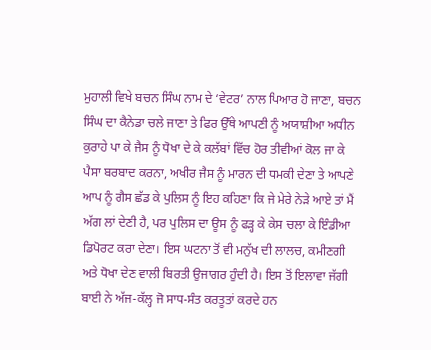ਮੁਹਾਲੀ ਵਿਖੇ ਬਚਨ ਸਿੰਘ ਨਾਮ ਦੇ ‘ਵੇਟਰ’ ਨਾਲ ਪਿਆਰ ਹੋ ਜਾਣਾ, ਬਚਨ ਸਿੰਘ ਦਾ ਕੈਨੇਡਾ ਚਲੇ ਜਾਣਾ ਤੇ ਫਿਰ ਉੱਥੇ ਆਪਣੀ ਨੂੰ ਅਯਾਸ਼ੀਆ ਅਧੀਨ ਕੁਰਾਹੇ ਪਾ ਕੇ ਜੈਸ ਨੂੰ ਧੋਖਾ ਦੇ ਕੇ ਕਲੱਬਾਂ ਵਿੱਚ ਹੋਰ ਤੀਵੀਆਂ ਕੋਲ ਜਾ ਕੇ ਪੈਸਾ ਬਰਬਾਦ ਕਰਨਾ, ਅਖੀਰ ਜੈਸ ਨੂੰ ਮਾਰਨ ਦੀ ਧਮਕੀ ਦੇਣਾ ਤੇ ਆਪਣੇ ਆਪ ਨੂੰ ਗੈਸ ਛੱਡ ਕੇ ਪੁਲਿਸ ਨੂੰ ਇਹ ਕਹਿਣਾ ਕਿ ਜੇ ਮੇਰੇ ਨੇੜੇ ਆਏ ਤਾਂ ਮੈਂ ਅੱਗ ਲਾਂ ਦੇਣੀ ਹੈ, ਪਰ ਪੁਲਿਸ ਦਾ ਊਸ ਨੂੰ ਫੜ੍ਹ ਕੇ ਕੇਸ ਚਲਾ ਕੇ ਇੰਡੀਆ ਡਿਪੋਰਟ ਕਰਾ ਦੇਣਾ। ਇਸ ਘਟਨਾ ਤੋਂ ਵੀ ਮਨੁੱਖ ਦੀ ਲਾਲਚ, ਕਮੀਣਗੀ ਅਤੇ ਧੋਖਾ ਦੇਣ ਵਾਲੀ ਬਿਰਤੀ ਉਜਾਗਰ ਹੁੰਦੀ ਹੈ। ਇਸ ਤੋਂ ਇਲਾਵਾ ਜੱਗੀ ਬਾਈ ਨੇ ਅੱਜ-ਕੱਲ੍ਹ ਜੋ ਸਾਧ-ਸੰਤ ਕਰਤੂਤਾਂ ਕਰਦੇ ਹਨ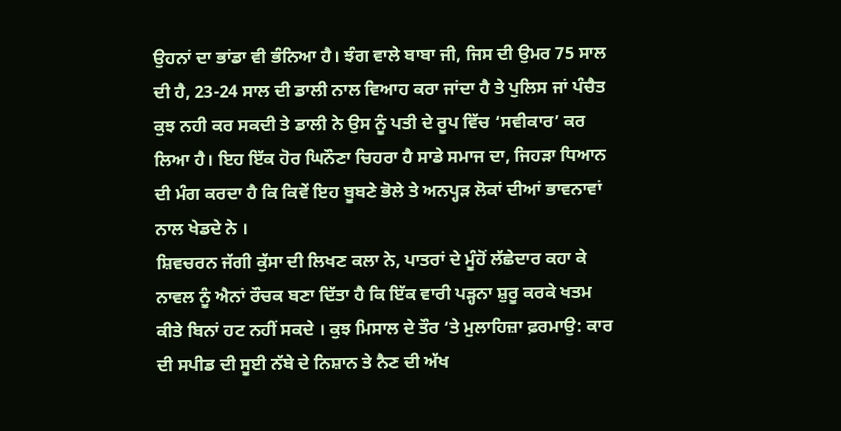ਉਹਨਾਂ ਦਾ ਭਾਂਡਾ ਵੀ ਭੰਨਿਆ ਹੈ। ਝੰਗ ਵਾਲੇ ਬਾਬਾ ਜੀ, ਜਿਸ ਦੀ ਉਮਰ 75 ਸਾਲ ਦੀ ਹੈ, 23-24 ਸਾਲ ਦੀ ਡਾਲੀ ਨਾਲ ਵਿਆਹ ਕਰਾ ਜਾਂਦਾ ਹੈ ਤੇ ਪੁਲਿਸ ਜਾਂ ਪੰਚੈਤ ਕੁਝ ਨਹੀ ਕਰ ਸਕਦੀ ਤੇ ਡਾਲੀ ਨੇ ਉਸ ਨੂੰ ਪਤੀ ਦੇ ਰੂਪ ਵਿੱਚ ‘ਸਵੀਕਾਰ’ ਕਰ ਲਿਆ ਹੈ। ਇਹ ਇੱਕ ਹੋਰ ਘਿਨੌਣਾ ਚਿਹਰਾ ਹੈ ਸਾਡੇ ਸਮਾਜ ਦਾ, ਜਿਹੜਾ ਧਿਆਨ ਦੀ ਮੰਗ ਕਰਦਾ ਹੈ ਕਿ ਕਿਵੇਂ ਇਹ ਬੂਬਣੇ ਭੋਲੇ ਤੇ ਅਨਪ੍ਹੜ ਲੋਕਾਂ ਦੀਆਂ ਭਾਵਨਾਵਾਂ ਨਾਲ ਖੇਡਦੇ ਨੇ ।
ਸ਼ਿਵਚਰਨ ਜੱਗੀ ਕੁੱਸਾ ਦੀ ਲਿਖਣ ਕਲਾ ਨੇ, ਪਾਤਰਾਂ ਦੇ ਮੂੰਹੋਂ ਲੱਛੇਦਾਰ ਕਹਾ ਕੇ ਨਾਵਲ ਨੂੰ ਐਨਾਂ ਰੌਚਕ ਬਣਾ ਦਿੱਤਾ ਹੈ ਕਿ ਇੱਕ ਵਾਰੀ ਪੜ੍ਹਨਾ ਸ਼ੁਰੂ ਕਰਕੇ ਖਤਮ ਕੀਤੇ ਬਿਨਾਂ ਹਟ ਨਹੀਂ ਸਕਦੇ । ਕੁਝ ਮਿਸਾਲ ਦੇ ਤੌਰ ‘ਤੇ ਮੁਲਾਹਿਜ਼ਾ ਫ਼ਰਮਾਉ: ਕਾਰ ਦੀ ਸਪੀਡ ਦੀ ਸੂਈ ਨੱਬੇ ਦੇ ਨਿਸ਼ਾਨ ਤੇ ਨੈਣ ਦੀ ਅੱਖ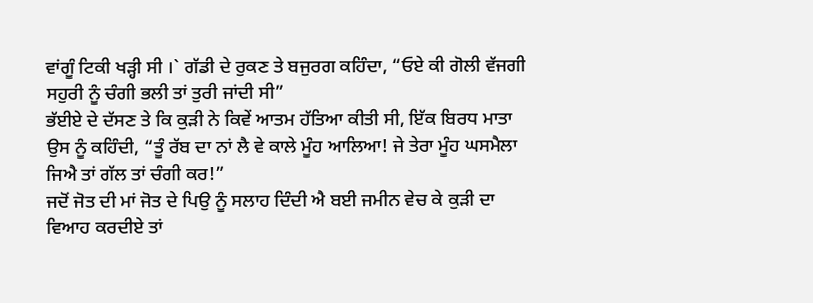ਵਾਂਗੂੰ ਟਿਕੀ ਖੜ੍ਹੀ ਸੀ ।` ਗੱਡੀ ਦੇ ਰੁਕਣ ਤੇ ਬਜੁਰਗ ਕਹਿੰਦਾ, “ਓਏ ਕੀ ਗੋਲੀ ਵੱਜਗੀ ਸਹੁਰੀ ਨੂੰ ਚੰਗੀ ਭਲੀ ਤਾਂ ਤੁਰੀ ਜਾਂਦੀ ਸੀ”
ਭੱਈਏ ਦੇ ਦੱਸਣ ਤੇ ਕਿ ਕੁੜੀ ਨੇ ਕਿਵੇਂ ਆਤਮ ਹੱਤਿਆ ਕੀਤੀ ਸੀ, ਇੱਕ ਬਿਰਧ ਮਾਤਾ ਉਸ ਨੂੰ ਕਹਿੰਦੀ, “ਤੂੰ ਰੱਬ ਦਾ ਨਾਂ ਲੈ ਵੇ ਕਾਲੇ ਮੂੰਹ ਆਲਿਆ! ਜੇ ਤੇਰਾ ਮੂੰਹ ਘਸਮੈਲਾ ਜਿਐ ਤਾਂ ਗੱਲ ਤਾਂ ਚੰਗੀ ਕਰ!”
ਜਦੋਂ ਜੋਤ ਦੀ ਮਾਂ ਜੋਤ ਦੇ ਪਿਉ ਨੂੰ ਸਲਾਹ ਦਿੰਦੀ ਐ ਬਈ ਜਮੀਨ ਵੇਚ ਕੇ ਕੁੜੀ ਦਾ ਵਿਆਹ ਕਰਦੀਏ ਤਾਂ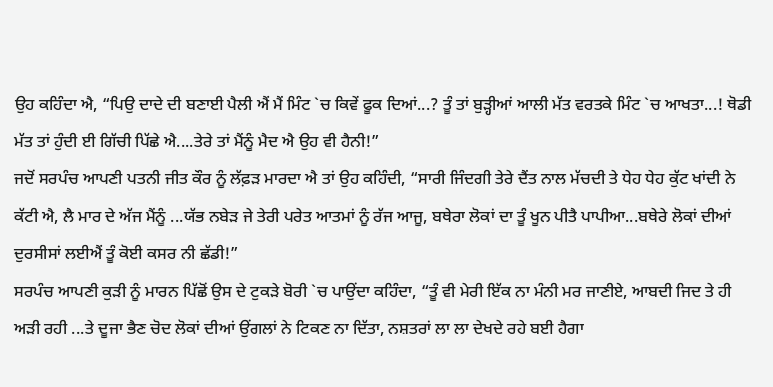ਉਹ ਕਹਿੰਦਾ ਐ, “ਪਿਉ ਦਾਦੇ ਦੀ ਬਣਾਈ ਪੈਲੀ ਐਂ ਮੈਂ ਮਿੰਟ `ਚ ਕਿਵੇਂ ਫੂਕ ਦਿਆਂ...? ਤੂੰ ਤਾਂ ਬੁੜ੍ਹੀਆਂ ਆਲੀ ਮੱਤ ਵਰਤਕੇ ਮਿੰਟ `ਚ ਆਖਤਾ...! ਥੋਡੀ ਮੱਤ ਤਾਂ ਹੁੰਦੀ ਈ ਗਿੱਚੀ ਪਿੱਛੇ ਐ....ਤੇਰੇ ਤਾਂ ਮੈਂਨੂੰ ਮੈਦ ਐ ਉਹ ਵੀ ਹੈਨੀ!”
ਜਦੋਂ ਸਰਪੰਚ ਆਪਣੀ ਪਤਨੀ ਜੀਤ ਕੌਰ ਨੂੰ ਲੱਫ਼ੜ ਮਾਰਦਾ ਐ ਤਾਂ ਉਹ ਕਹਿੰਦੀ, “ਸਾਰੀ ਜਿੰਦਗੀ ਤੇਰੇ ਦੈਂਤ ਨਾਲ ਮੱਚਦੀ ਤੇ ਧੇਹ ਧੇਹ ਕੁੱਟ ਖਾਂਦੀ ਨੇ ਕੱਟੀ ਐ, ਲੈ ਮਾਰ ਦੇ ਅੱਜ ਮੈਂਨੂੰ ...ਯੱਭ ਨਬੇੜ ਜੇ ਤੇਰੀ ਪਰੇਤ ਆਤਮਾਂ ਨੂੰ ਰੱਜ ਆਜੂ, ਬਥੇਰਾ ਲੋਕਾਂ ਦਾ ਤੂੰ ਖੂਨ ਪੀਤੈ ਪਾਪੀਆ...ਬਥੇਰੇ ਲੋਕਾਂ ਦੀਆਂ ਦੁਰਸੀਸਾਂ ਲਈਐਂ ਤੂੰ ਕੋਈ ਕਸਰ ਨੀ ਛੱਡੀ!”
ਸਰਪੰਚ ਆਪਣੀ ਕੁੜੀ ਨੂੰ ਮਾਰਨ ਪਿੱਛੋਂ ਉਸ ਦੇ ਟੁਕੜੇ ਬੋਰੀ `ਚ ਪਾਉਂਦਾ ਕਹਿੰਦਾ, “ਤੂੰ ਵੀ ਮੇਰੀ ਇੱਕ ਨਾ ਮੰਨੀ ਮਰ ਜਾਣੀਏ, ਆਬਦੀ ਜਿਦ ਤੇ ਹੀ ਅੜੀ ਰਹੀ ...ਤੇ ਦੂਜਾ ਭੈਣ ਚੋਦ ਲੋਕਾਂ ਦੀਆਂ ਉਂਗਲਾਂ ਨੇ ਟਿਕਣ ਨਾ ਦਿੱਤਾ, ਨਸ਼ਤਰਾਂ ਲਾ ਲਾ ਦੇਖਦੇ ਰਹੇ ਬਈ ਹੈਗਾ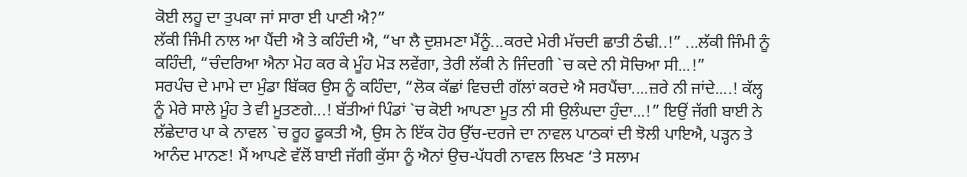ਕੋਈ ਲਹੂ ਦਾ ਤੁਪਕਾ ਜਾਂ ਸਾਰਾ ਈ ਪਾਣੀ ਐ?”
ਲੱਕੀ ਜਿੰਮੀ ਨਾਲ ਆ ਪੈਂਦੀ ਐ ਤੇ ਕਹਿੰਦੀ ਐ, “ਖਾ ਲੈ ਦੁਸ਼ਮਣਾ ਮੈਂਨੂੰ...ਕਰਦੇ ਮੇਰੀ ਮੱਚਦੀ ਛਾਤੀ ਠੰਢੀ..!” ...ਲੱਕੀ ਜਿੰਮੀ ਨੂੰ ਕਹਿੰਦੀ, “ਚੰਦਰਿਆ ਐਨਾ ਮੋਹ ਕਰ ਕੇ ਮੂੰਹ ਮੋੜ ਲਵੇਂਗਾ, ਤੇਰੀ ਲੱਕੀ ਨੇ ਜਿੰਦਗੀ `ਚ ਕਦੇ ਨੀ ਸੋਚਿਆ ਸੀ...!”
ਸਰਪੰਚ ਦੇ ਮਾਮੇ ਦਾ ਮੁੰਡਾ ਬਿੱਕਰ ਉਸ ਨੂੰ ਕਹਿੰਦਾ, “ਲੋਕ ਕੱਛਾਂ ਵਿਚਦੀ ਗੱਲਾਂ ਕਰਦੇ ਐ ਸਰਪੈਂਚਾ....ਜ਼ਰੇ ਨੀ ਜਾਂਦੇ....! ਕੱਲ੍ਹ ਨੂੰ ਮੇਰੇ ਸਾਲੇ ਮੂੰਹ ਤੇ ਵੀ ਮੂਤਣਗੇ...! ਬੱਤੀਆਂ ਪਿੰਡਾਂ `ਚ ਕੋਈ ਆਪਣਾ ਮੂਤ ਨੀ ਸੀ ਉਲੰਘਦਾ ਹੁੰਦਾ...!” ਇਉਂ ਜੱਗੀ ਬਾਈ ਨੇ ਲੱਛੇਦਾਰ ਪਾ ਕੇ ਨਾਵਲ `ਚ ਰੂਹ ਫੂਕਤੀ ਐ, ਉਸ ਨੇ ਇੱਕ ਹੋਰ ਉੱਚ-ਦਰਜੇ ਦਾ ਨਾਵਲ ਪਾਠਕਾਂ ਦੀ ਝੋਲੀ ਪਾਇਐ, ਪੜ੍ਹਨ ਤੇ ਆਨੰਦ ਮਾਨਣ! ਮੈਂ ਆਪਣੇ ਵੱਲੋਂ ਬਾਈ ਜੱਗੀ ਕੁੱਸਾ ਨੂੰ ਐਨਾਂ ਉਚ-ਪੱਧਰੀ ਨਾਵਲ ਲਿਖਣ ‘ਤੇ ਸਲਾਮ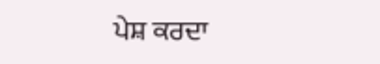ਪੇਸ਼ ਕਰਦਾ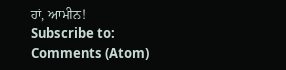ਹਾਂ, ਆਮੀਨ!
Subscribe to:
Comments (Atom)